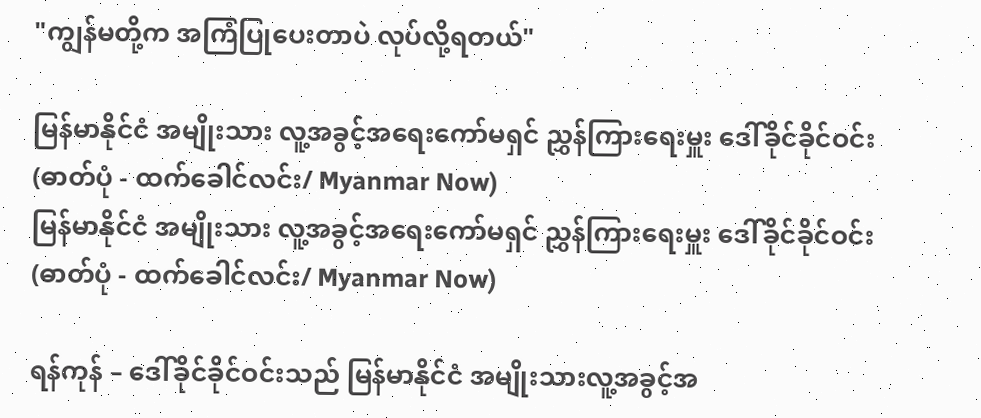"ကျွန်မတို့က အကြံပြုပေးတာပဲ လုပ်လို့ရတယ်"

မြန်မာနိုင်ငံ အမျိုးသား လူ့အခွင့်အရေးကော်မရှင် ညွှန်ကြားရေးမှူး ဒေါ်ခိုင်ခိုင်ဝင်း (ဓာတ်ပုံ - ထက်ခေါင်လင်း/ Myanmar Now)
မြန်မာနိုင်ငံ အမျိုးသား လူ့အခွင့်အရေးကော်မရှင် ညွှန်ကြားရေးမှူး ဒေါ်ခိုင်ခိုင်ဝင်း (ဓာတ်ပုံ - ထက်ခေါင်လင်း/ Myanmar Now)

ရန်ကုန် – ဒေါ်ခိုင်ခိုင်ဝင်းသည် မြန်မာနိုင်ငံ အမျိုးသားလူ့အခွင့်အ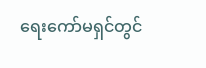ရေးကော်မရှင်တွင်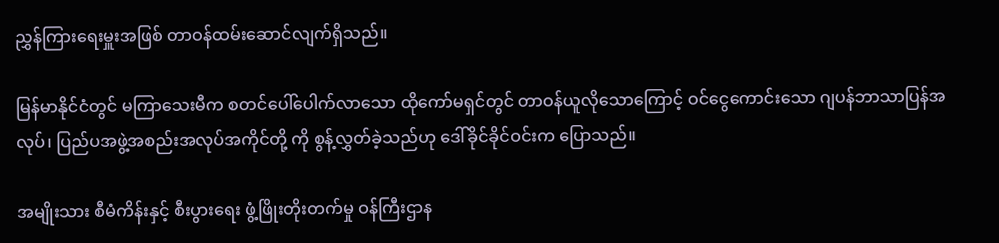ညွှန်ကြားရေးမှူးအဖြစ် တာဝန်ထမ်းဆောင်လျက်ရှိသည်။

မြန်မာနိုင်ငံတွင် မကြာသေးမီက စတင်ပေါ်ပေါက်လာသော ထိုကော်မရှင်တွင် တာဝန်ယူလိုသောကြောင့် ဝင်ငွေကောင်းသော ဂျပန်ဘာသာပြန်အလုပ်၊ ပြည်ပအဖွဲ့အစည်းအလုပ်အကိုင်တို့ ကို စွန့်လွှတ်ခဲ့သည်ဟု ဒေါ်ခိုင်ခိုင်ဝင်းက ပြောသည်။

အမျိုးသား စီမံကိန်းနှင့် စီးပွားရေး ဖွံ့ဖြိုးတိုးတက်မှု ဝန်ကြီးဌာန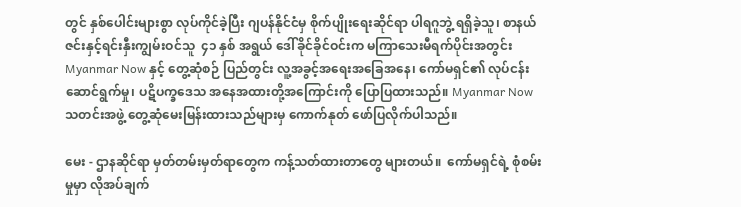တွင် နှစ်ပေါင်းများစွာ လုပ်ကိုင်ခဲ့ပြီး ဂျပန်နိုင်ငံမှ စိုက်ပျိုးရေးဆိုင်ရာ ပါရဂူဘွဲ့ ရရှိခဲ့သူ၊ စာနယ်ဇင်းနှင့်ရင်းနှီးကျွမ်းဝင်သူ  ၄၁ နှစ် အရွယ် ဒေါ်ခိုင်ခိုင်ဝင်းက မကြာသေးမီရက်ပိုင်းအတွင်း Myanmar Now နှင့် တွေ့ဆုံစဉ် ပြည်တွင်း လူ့အခွင့်အရေးအခြေအနေ၊ ကော်မရှင်၏ လုပ်ငန်းဆောင်ရွက်မှု၊ ပဋိပက္ခဒေသ အနေအထားတို့အကြောင်းကို ပြောပြထားသည်။ Myanmar Now သတင်းအဖွဲ့ တွေ့ဆုံမေးမြန်းထားသည်များမှ ကောက်နုတ် ဖော်ပြလိုက်ပါသည်။

မေး - ဌာနဆိုင်ရာ မှတ်တမ်းမှတ်ရာတွေက ကန့်သတ်ထားတာတွေ များတယ်။  ကော်မရှင်ရဲ့ စုံစမ်းမှုမှာ လိုအပ်ချက်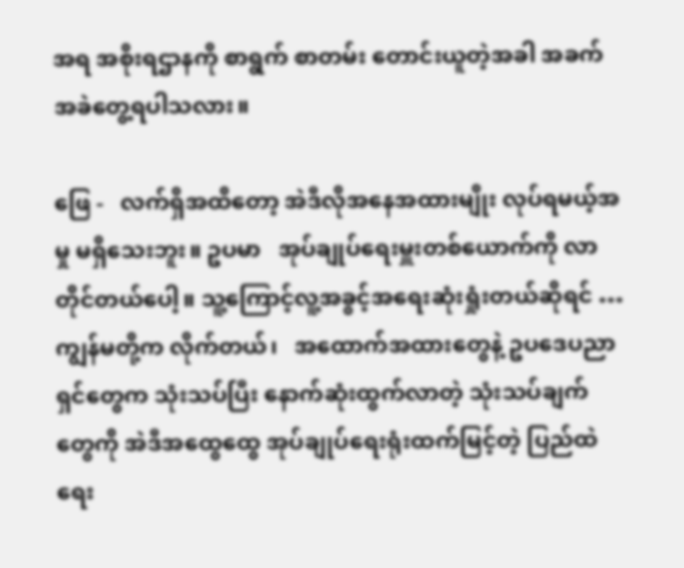အရ အစိုးရဌာနကို စာရွက် စာတမ်း တောင်းယူတဲ့အခါ အခက်အခဲတွေ့ရပါသလား။

ဖြေ -   လက်ရှိအထိတော့ အဲဒီလိုအနေအထားမျိုး လုပ်ရမယ့်အမှု မရှိသေးဘူး။ ဥပမာ   အုပ်ချုပ်ရေးမှူးတစ်ယောက်ကို လာတိုင်တယ်ပေါ့။ သူ့ကြောင့်လူ့အခွင့်အရေးဆုံးရှုံးတယ်ဆိုရင် … ကျွန်မတို့က လိုက်တယ်၊   အထောက်အထားတွေနဲ့ ဥပဒေပညာရှင်တွေက သုံးသပ်ပြီး နောက်ဆုံးထွက်လာတဲ့ သုံးသပ်ချက်တွေကို အဲဒီအထွေထွေ အုပ်ချုပ်ရေးရုံးထက်မြင့်တဲ့ ပြည်ထဲရေး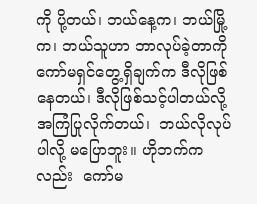ကို ပို့တယ်၊ ဘယ်နေ့က၊ ဘယ်မြို့က၊ ဘယ်သူဟာ ဘာလုပ်ခဲ့တာကို ကော်မရှင်တွေ့ရှိချက်က ဒီလိုဖြစ်နေတယ်၊ ဒီလိုဖြစ်သင့်ပါတယ်လို့ အကြံပြုလိုက်တယ်၊  ဘယ်လိုလုပ်ပါလို့ မပြောဘူး။ ဟိုဘက်ကလည်း  ကော်မ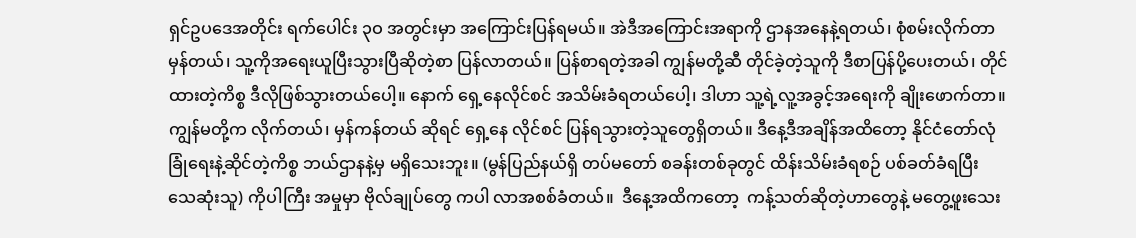ရှင်ဥပဒေအတိုင်း ရက်ပေါင်း ၃ဝ အတွင်းမှာ အကြောင်းပြန်ရမယ်။ အဲဒီအကြောင်းအရာကို ဌာနအနေနဲ့ရတယ်၊ စုံစမ်းလိုက်တာမှန်တယ်၊ သူ့ကိုအရေးယူပြီးသွားပြီဆိုတဲ့စာ ပြန်လာတယ်။ ပြန်စာရတဲ့အခါ ကျွန်မတို့ဆီ တိုင်ခဲ့တဲ့သူကို ဒီစာပြန်ပို့ပေးတယ်၊ တိုင်ထားတဲ့ကိစ္စ ဒီလိုဖြစ်သွားတယ်ပေါ့။ နောက် ရှေ့နေလိုင်စင် အသိမ်းခံရတယ်ပေါ့၊ ဒါဟာ သူ့ရဲ့လူ့အခွင့်အရေးကို ချိုးဖောက်တာ။ ကျွန်မတို့က လိုက်တယ်၊ မှန်ကန်တယ် ဆိုရင် ရှေ့နေ လိုင်စင် ပြန်ရသွားတဲ့သူတွေရှိတယ်။ ဒီနေ့ဒီအချိန်အထိတော့ နိုင်ငံတော်လုံခြုံရေးနဲ့ဆိုင်တဲ့ကိစ္စ ဘယ်ဌာနနဲ့မှ မရှိသေးဘူး။ (မွန်ပြည်နယ်ရှိ တပ်မတော် စခန်းတစ်ခုတွင် ထိန်းသိမ်းခံရစဉ် ပစ်ခတ်ခံရပြီး သေဆုံးသူ) ကိုပါကြီး အမှုမှာ ဗိုလ်ချုပ်တွေ ကပါ လာအစစ်ခံတယ်။  ဒီနေ့အထိကတော့  ကန့်သတ်ဆိုတဲ့ဟာတွေနဲ့ မတွေ့ဖူးသေး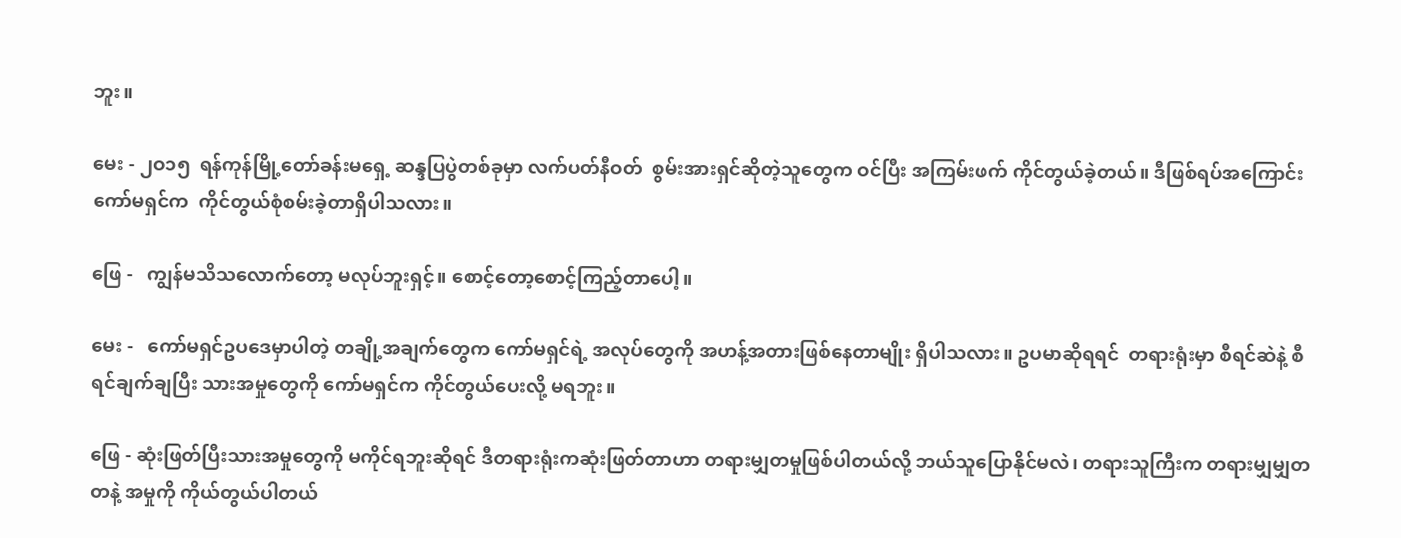ဘူး။

မေး - ၂ဝ၁၅  ရန်ကုန်မြို့တော်ခန်းမရှေ့ ဆန္ဒပြပွဲတစ်ခုမှာ လက်ပတ်နီဝတ်  စွမ်းအားရှင်ဆိုတဲ့သူတွေက ဝင်ပြီး အကြမ်းဖက် ကိုင်တွယ်ခဲ့တယ်။ ဒီဖြစ်ရပ်အကြောင်း ကော်မရှင်က  ကိုင်တွယ်စုံစမ်းခဲ့တာရှိပါသလား။

ဖြေ -   ကျွန်မသိသလောက်တော့ မလုပ်ဘူးရှင့်။ စောင့်တော့စောင့်ကြည့်တာပေါ့။

မေး -   ကော်မရှင်ဥပဒေမှာပါတဲ့ တချို့အချက်တွေက ကော်မရှင်ရဲ့ အလုပ်တွေကို အဟန့်အတားဖြစ်နေတာမျိုး ရှိပါသလား။ ဥပမာဆိုရရင်  တရားရုံးမှာ စီရင်ဆဲနဲ့ စီရင်ချက်ချပြီး သားအမှုတွေကို ကော်မရှင်က ကိုင်တွယ်ပေးလို့ မရဘူး။

ဖြေ - ဆုံးဖြတ်ပြီးသားအမှုတွေကို မကိုင်ရဘူးဆိုရင် ဒီတရားရုံးကဆုံးဖြတ်တာဟာ တရားမျှတမှုဖြစ်ပါတယ်လို့ ဘယ်သူပြောနိုင်မလဲ၊ တရားသူကြီးက တရားမျှမျှတတနဲ့ အမှုကို ကိုယ်တွယ်ပါတယ်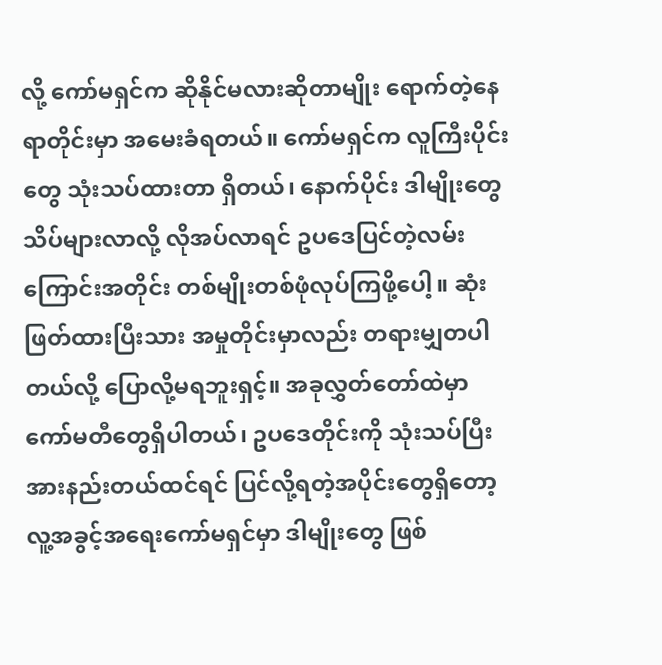လို့ ကော်မရှင်က ဆိုနိုင်မလားဆိုတာမျိုး ရောက်တဲ့နေရာတိုင်းမှာ အမေးခံရတယ်။ ကော်မရှင်က လူကြီးပိုင်းတွေ သုံးသပ်ထားတာ ရှိတယ်၊ နောက်ပိုင်း ဒါမျိုးတွေ သိပ်များလာလို့ လိုအပ်လာရင် ဥပဒေပြင်တဲ့လမ်းကြောင်းအတိုင်း တစ်မျိုးတစ်ဖုံလုပ်ကြဖို့ပေါ့။ ဆုံးဖြတ်ထားပြီးသား အမှုတိုင်းမှာလည်း တရားမျှတပါတယ်လို့ ပြောလို့မရဘူးရှင့်။ အခုလွှတ်တော်ထဲမှာ ကော်မတီတွေရှိပါတယ်၊ ဥပဒေတိုင်းကို သုံးသပ်ပြီး အားနည်းတယ်ထင်ရင် ပြင်လို့ရတဲ့အပိုင်းတွေရှိတော့ လူ့အခွင့်အရေးကော်မရှင်မှာ ဒါမျိုးတွေ ဖြစ်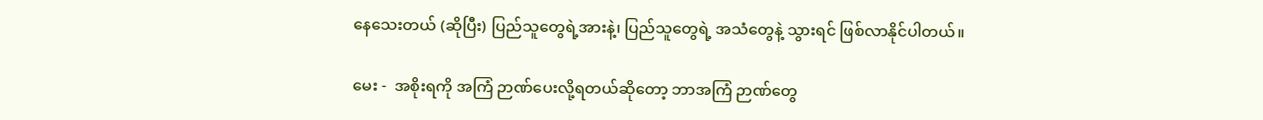နေသေးတယ် (ဆိုပြီး) ပြည်သူတွေရဲ့အားနဲ့၊ ပြည်သူတွေရဲ့ အသံတွေနဲ့ သွားရင် ဖြစ်လာနိုင်ပါတယ်။

မေး -  အစိုးရကို အကြံ ဉာဏ်ပေးလို့ရတယ်ဆိုတော့ ဘာအကြံ ဉာဏ်တွေ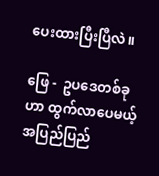ပေးထားပြီးပြီလဲ။

ဖြေ -  ဥပဒေတစ်ခုဟာ ထွက်လာပေမယ့် အပြည်ပြည်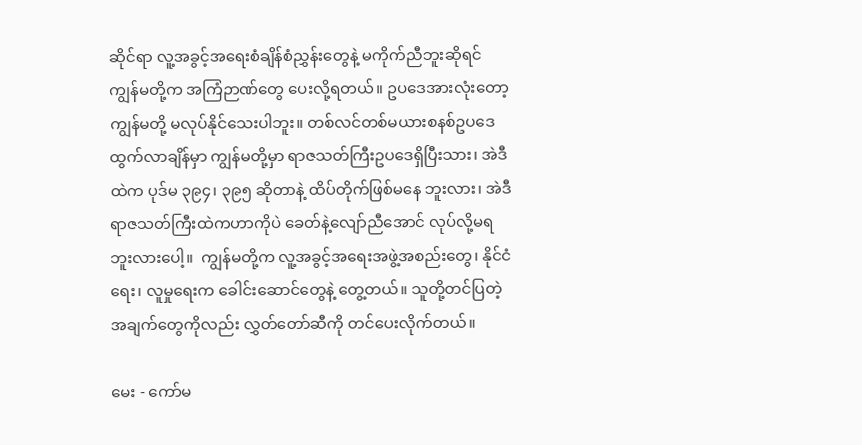ဆိုင်ရာ လူ့အခွင့်အရေးစံချိန်စံညွှန်းတွေနဲ့ မကိုက်ညီဘူးဆိုရင် ကျွန်မတို့က အကြံဉာဏ်တွေ ပေးလို့ရတယ်။ ဥပဒေအားလုံးတော့ ကျွန်မတို့ မလုပ်နိုင်သေးပါဘူး။ တစ်လင်တစ်မယားစနစ်ဥပဒေ ထွက်လာချိန်မှာ ကျွန်မတို့မှာ ရာဇသတ်ကြီးဥပဒေရှိပြီးသား၊ အဲဒီထဲက ပုဒ်မ ၃၉၄၊ ၃၉၅ ဆိုတာနဲ့ ထိပ်တိုက်ဖြစ်မနေ ဘူးလား၊ အဲဒီရာဇသတ်ကြီးထဲကဟာကိုပဲ ခေတ်နဲ့လျော်ညီအောင် လုပ်လို့မရဘူးလားပေါ့။  ကျွန်မတို့က လူ့အခွင့်အရေးအဖွဲ့အစည်းတွေ၊ နိုင်ငံရေး၊ လူမှုရေးက ခေါင်းဆောင်တွေနဲ့ တွေ့တယ်။ သူတို့တင်ပြတဲ့ အချက်တွေကိုလည်း လွှတ်တော်ဆီကို တင်ပေးလိုက်တယ်။

မေး - ကော်မ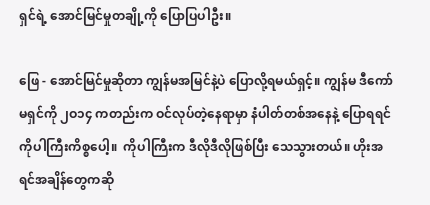ရှင်ရဲ့ အောင်မြင်မှုတချို့ကို ပြောပြပါဦး။

ဖြေ - အောင်မြင်မှုဆိုတာ ကျွန်မအမြင်နဲ့ပဲ ပြောလို့ရမယ်ရှင့်။ ကျွန်မ ဒီကော်မရှင်ကို ၂ဝ၁၄ ကတည်းက ဝင်လုပ်တဲ့နေရာမှာ နံပါတ်တစ်အနေနဲ့ ပြောရရင် ကိုပါကြီးကိစ္စပေါ့။  ကိုပါကြီးက ဒီလိုဒီလိုဖြစ်ပြီး သေသွားတယ်။ ဟိုးအရင်အချိန်တွေကဆို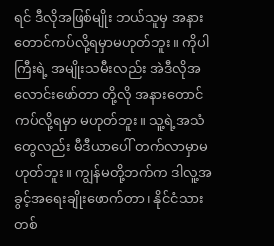ရင် ဒီလိုအဖြစ်မျိုး ဘယ်သူမှ အနားတောင်ကပ်လို့ရမှာမဟုတ်ဘူး။ ကိုပါကြီးရဲ့ အမျိုးသမီးလည်း အဲဒီလိုအလောင်းဖော်တာ တို့လို အနားတောင်ကပ်လို့ရမှာ မဟုတ်ဘူး။ သူ့ရဲ့အသံတွေလည်း မီဒီယာပေါ် တက်လာမှာမဟုတ်ဘူး။ ကျွန်မတို့ဘက်က ဒါလူ့အခွင့်အရေးချိုးဖောက်တာ၊ နိုင်ငံသားတစ်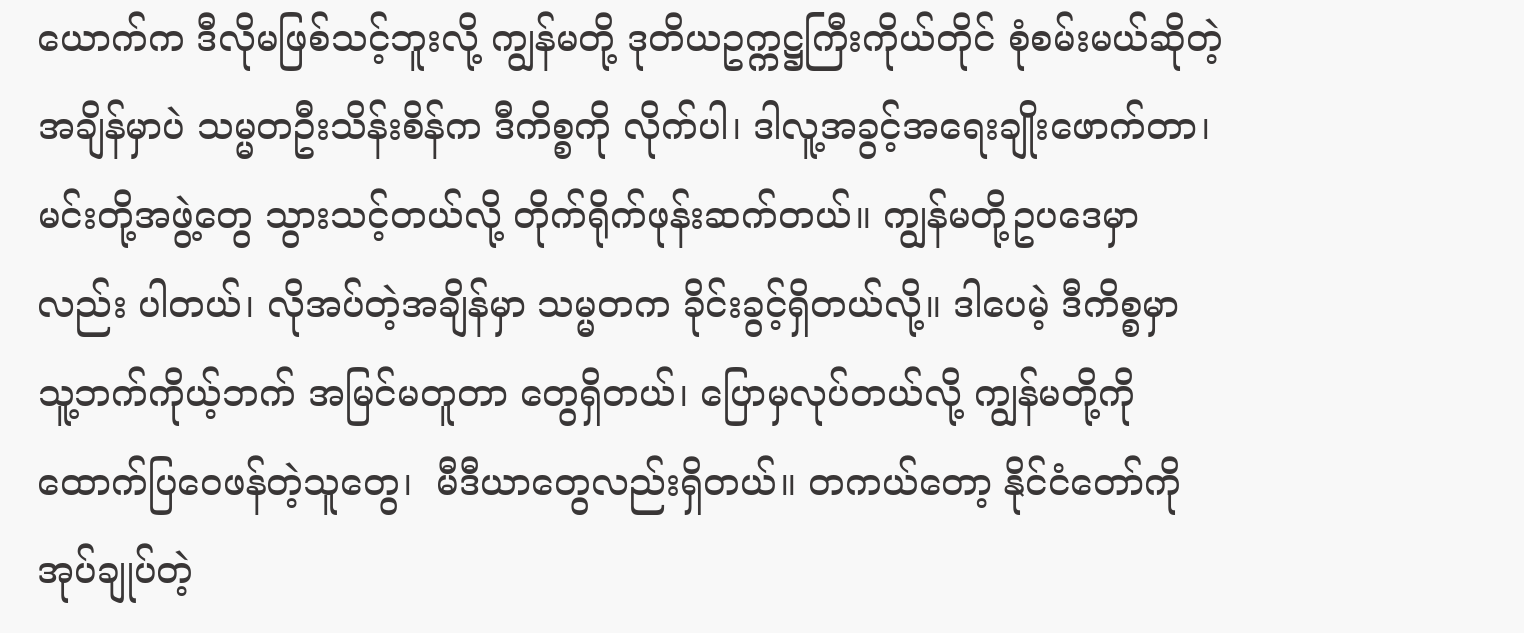ယောက်က ဒီလိုမဖြစ်သင့်ဘူးလို့ ကျွန်မတို့ ဒုတိယဥက္ကဋ္ဌကြီးကိုယ်တိုင် စုံစမ်းမယ်ဆိုတဲ့အချိန်မှာပဲ သမ္မတဦးသိန်းစိန်က ဒီကိစ္စကို လိုက်ပါ၊ ဒါလူ့အခွင့်အရေးချိုးဖောက်တာ၊ မင်းတို့အဖွဲ့တွေ သွားသင့်တယ်လို့ တိုက်ရိုက်ဖုန်းဆက်တယ်။ ကျွန်မတို့ဥပဒေမှာလည်း ပါတယ်၊ လိုအပ်တဲ့အချိန်မှာ သမ္မတက ခိုင်းခွင့်ရှိတယ်လို့။ ဒါပေမဲ့ ဒီကိစ္စမှာ သူ့ဘက်ကိုယ့်ဘက် အမြင်မတူတာ တွေရှိတယ်၊ ပြောမှလုပ်တယ်လို့ ကျွန်မတို့ကို ထောက်ပြဝေဖန်တဲ့သူတွေ၊  မီဒီယာတွေလည်းရှိတယ်။ တကယ်တော့ နိုင်ငံတော်ကို အုပ်ချုပ်တဲ့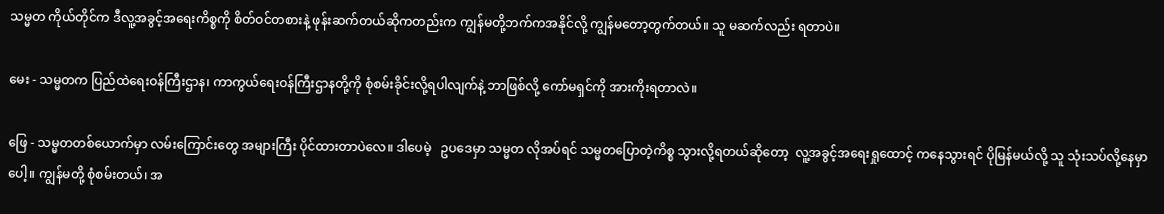သမ္မတ ကိုယ်တိုင်က ဒီလူ့အခွင့်အရေးကိစ္စကို စိတ်ဝင်တစားနဲ့ ဖုန်းဆက်တယ်ဆိုကတည်းက ကျွန်မတို့ဘက်ကအနိုင်လို့ ကျွန်မတော့တွက်တယ်။ သူ မဆက်လည်း ရတာပဲ။

မေး - သမ္မတက ပြည်ထဲရေးဝန်ကြီးဌာန၊ ကာကွယ်ရေးဝန်ကြီးဌာနတို့ကို စုံစမ်းခိုင်းလို့ရပါလျက်နဲ့ ဘာဖြစ်လို့ ကော်မရှင်ကို အားကိုးရတာလဲ။

ဖြေ - သမ္မတတစ်ယောက်မှာ လမ်းကြောင်းတွေ အများကြီး ပိုင်ထားတာပဲလေ။ ဒါပေမဲ့   ဥပဒေမှာ သမ္မတ လိုအပ်ရင် သမ္မတပြောတဲ့ကိစ္စ သွားလို့ရတယ်ဆိုတော့  လူ့အခွင့်အရေးရှုထောင့် ကနေသွားရင် ပိုမြန်မယ်လို့ သူ သုံးသပ်လို့နေမှာပေါ့။ ကျွန်မတို့ စုံစမ်းတယ်၊ အ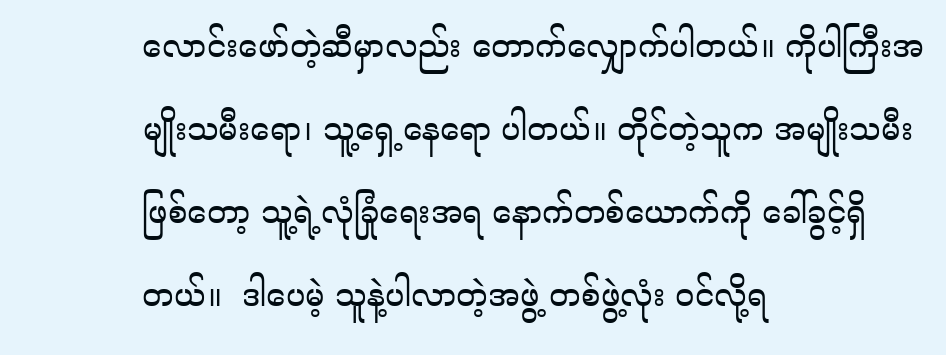လောင်းဖော်တဲ့ဆီမှာလည်း တောက်လျှောက်ပါတယ်။ ကိုပါကြီးအမျိုးသမီးရော၊ သူ့ရှေ့နေရော ပါတယ်။ တိုင်တဲ့သူက အမျိုးသမီးဖြစ်တော့ သူ့ရဲ့လုံခြုံရေးအရ နောက်တစ်ယောက်ကို ခေါ်ခွင့်ရှိတယ်။  ဒါပေမဲ့ သူနဲ့ပါလာတဲ့အဖွဲ့ တစ်ဖွဲ့လုံး ဝင်လို့ရ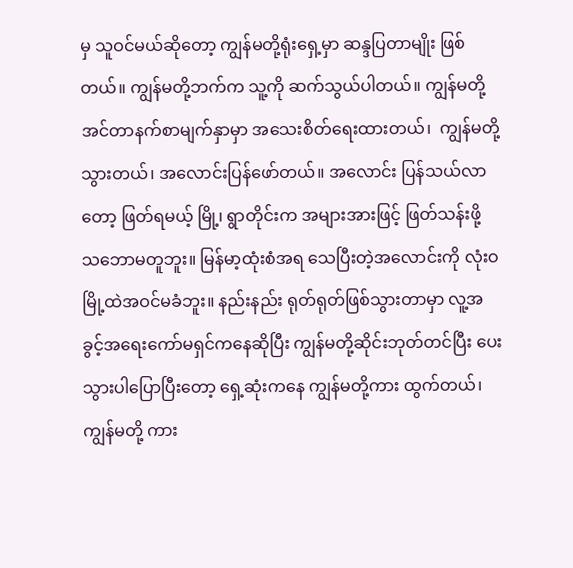မှ သူဝင်မယ်ဆိုတော့ ကျွန်မတို့ရုံးရှေ့မှာ ဆန္ဒပြတာမျိုး ဖြစ်တယ်။ ကျွန်မတို့ဘက်က သူ့ကို ဆက်သွယ်ပါတယ်။ ကျွန်မတို့အင်တာနက်စာမျက်နှာမှာ အသေးစိတ်ရေးထားတယ်၊  ကျွန်မတို့သွားတယ်၊ အလောင်းပြန်ဖော်တယ်။ အလောင်း ပြန်သယ်လာတော့ ဖြတ်ရမယ့် မြို့၊ ရွာတိုင်းက အများအားဖြင့် ဖြတ်သန်းဖို့ သဘောမတူဘူး။ မြန်မာ့ထုံးစံအရ သေပြီးတဲ့အလောင်းကို လုံးဝ မြို့ထဲအဝင်မခံဘူး။ နည်းနည်း ရုတ်ရုတ်ဖြစ်သွားတာမှာ လူ့အခွင့်အရေးကော်မရှင်ကနေဆိုပြီး ကျွန်မတို့ဆိုင်းဘုတ်တင်ပြီး ပေးသွားပါပြောပြီးတော့ ရှေ့ဆုံးကနေ ကျွန်မတို့ကား ထွက်တယ်၊ ကျွန်မတို့ ကား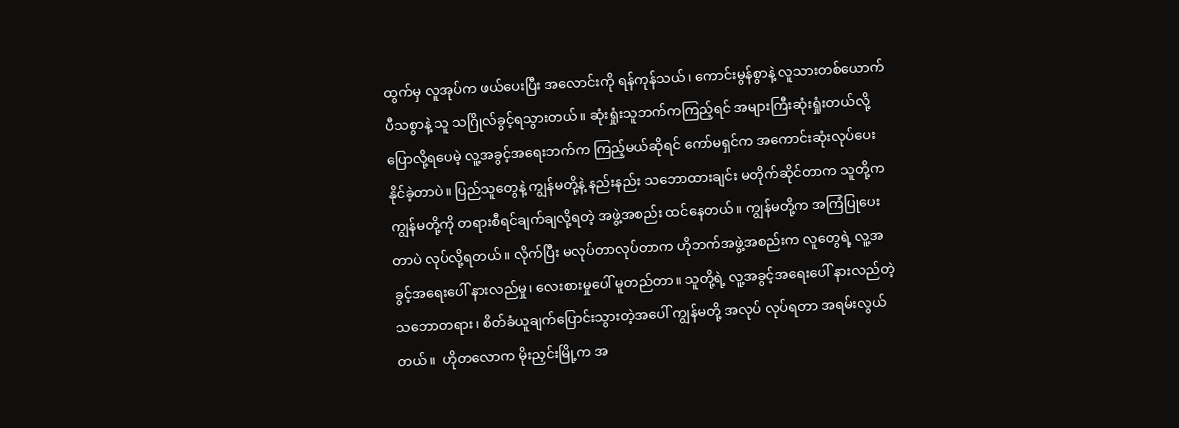ထွက်မှ လူအုပ်က ဖယ်ပေးပြီး အလောင်းကို ရန်ကုန်သယ်၊ ကောင်းမွန်စွာနဲ့ လူသားတစ်ယောက် ပီသစွာနဲ့ သူ သဂြိုလ်ခွင့်ရသွားတယ်။ ဆုံးရှုံးသူဘက်ကကြည့်ရင် အများကြီးဆုံးရှုံးတယ်လို့ ပြောလို့ရပေမဲ့ လူ့အခွင့်အရေးဘက်က ကြည့်မယ်ဆိုရင် ကော်မရှင်က အကောင်းဆုံးလုပ်ပေးနိုင်ခဲ့တာပဲ။ ပြည်သူတွေနဲ့ ကျွန်မတို့နဲ့ နည်းနည်း သဘောထားချင်း မတိုက်ဆိုင်တာက သူတို့က ကျွန်မတို့ကို တရားစီရင်ချက်ချလို့ရတဲ့ အဖွဲ့အစည်း ထင်နေတယ်။ ကျွန်မတို့က အကြံပြုပေးတာပဲ လုပ်လို့ရတယ်။ လိုက်ပြီး မလုပ်တာလုပ်တာက ဟိုဘက်အဖွဲ့အစည်းက လူတွေရဲ့ လူ့အခွင့်အရေးပေါ် နားလည်မှု၊ လေးစားမှုပေါ် မူတည်တာ။ သူတို့ရဲ့ လူ့အခွင့်အရေးပေါ် နားလည်တဲ့ သဘောတရား၊ စိတ်ခံယူချက်ပြောင်းသွားတဲ့အပေါ် ကျွန်မတို့ အလုပ် လုပ်ရတာ အရမ်းလွယ်တယ်။  ဟိုတလောက မိုးညှင်းမြို့က အ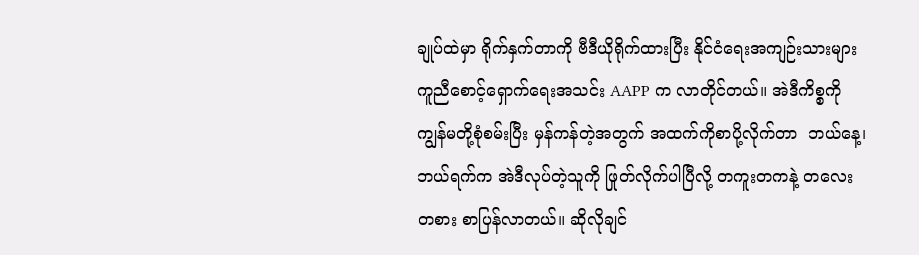ချုပ်ထဲမှာ ရိုက်နှက်တာကို ဗီဒီယိုရိုက်ထားပြီး နိုင်ငံရေးအကျဉ်းသားများ ကူညီစောင့်ရှောက်ရေးအသင်း AAPP က လာတိုင်တယ်။ အဲဒီကိစ္စကို ကျွန်မတို့စုံစမ်းပြီး မှန်ကန်တဲ့အတွက် အထက်ကိုစာပို့လိုက်တာ  ဘယ်နေ့၊ ဘယ်ရက်က အဲဒီလုပ်တဲ့သူကို ဖြုတ်လိုက်ပါပြီလို့ တကူးတကနဲ့ တလေးတစား စာပြန်လာတယ်။ ဆိုလိုချင်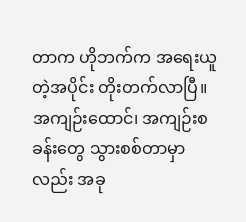တာက ဟိုဘက်က အရေးယူတဲ့အပိုင်း တိုးတက်လာပြီ။  အကျဉ်းထောင်၊ အကျဉ်းစခန်းတွေ သွားစစ်တာမှာလည်း အခု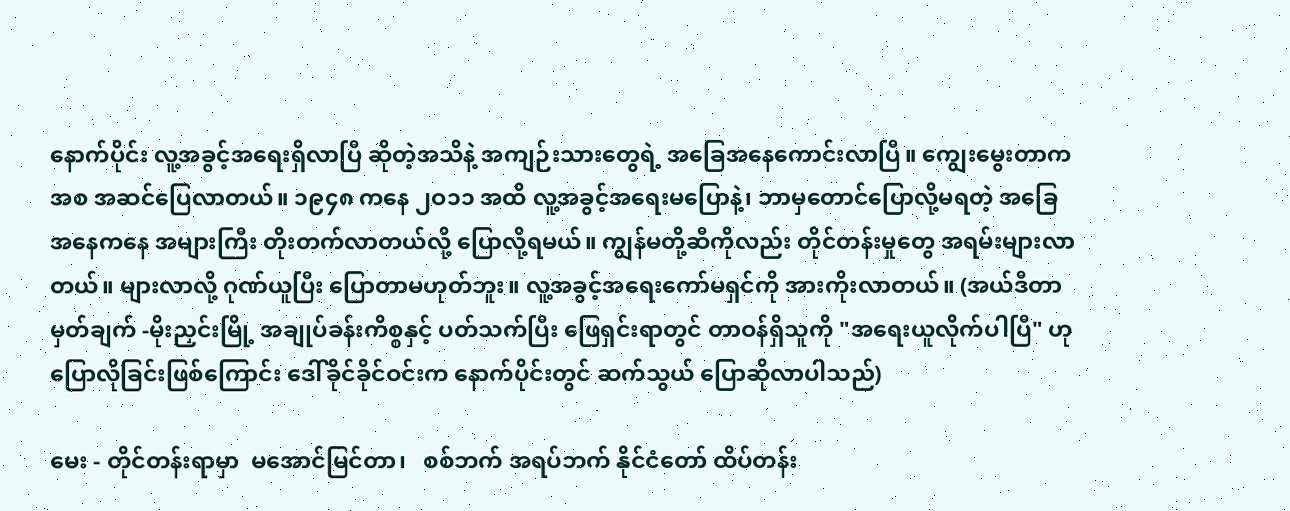နောက်ပိုင်း လူ့အခွင့်အရေးရှိလာပြီ ဆိုတဲ့အသိနဲ့ အကျဉ်းသားတွေရဲ့ အခြေအနေကောင်းလာပြီ။ ကျွေးမွေးတာကအစ အဆင်ပြေလာတယ်။ ၁၉၄၈ ကနေ ၂ဝ၁၁ အထိ လူ့အခွင့်အရေးမပြောနဲ့၊ ဘာမှတောင်ပြောလို့မရတဲ့ အခြေအနေကနေ အများကြီး တိုးတက်လာတယ်လို့ ပြောလို့ရမယ်။ ကျွန်မတို့ဆီကိုလည်း တိုင်တန်းမှုတွေ အရမ်းများလာတယ်။ များလာလို့ ဂုဏ်ယူပြီး ပြောတာမဟုတ်ဘူး။ လူ့အခွင့်အရေးကော်မရှင်ကို အားကိုးလာတယ်။ (အယ်ဒီတာ မှတ်ချက် -မိုးညှင်းမြို့ အချုပ်ခန်းကိစ္စနှင့် ပတ်သက်ပြီး ဖြေရှင်းရာတွင် တာဝန်ရှိသူကို "အရေးယူလိုက်ပါပြီ" ဟု  ပြောလိုခြင်းဖြစ်ကြောင်း ဒေါ်ခိုင်ခိုင်ဝင်းက နောက်ပိုင်းတွင် ဆက်သွယ် ပြောဆိုလာပါသည်)

မေး - တိုင်တန်းရာမှာ  မအောင်မြင်တာ၊   စစ်ဘက် အရပ်ဘက် နိုင်ငံတော် ထိပ်တန်း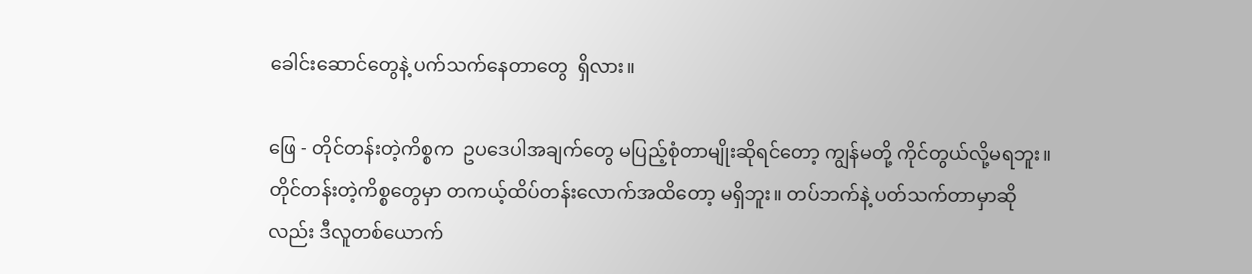ခေါင်းဆောင်တွေနဲ့ ပက်သက်နေတာတွေ  ရှိလား။

ဖြေ - တိုင်တန်းတဲ့ကိစ္စက  ဥပဒေပါအချက်တွေ မပြည့်စုံတာမျိုးဆိုရင်တော့ ကျွန်မတို့ ကိုင်တွယ်လို့မရဘူး။ တိုင်တန်းတဲ့ကိစ္စတွေမှာ တကယ့်ထိပ်တန်းလောက်အထိတော့ မရှိဘူး။ တပ်ဘက်နဲ့ ပတ်သက်တာမှာဆိုလည်း ဒီလူတစ်ယောက်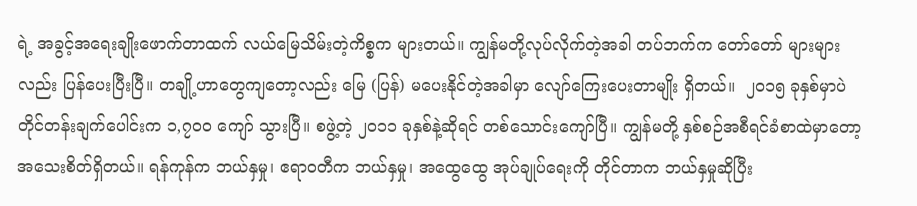ရဲ့ အခွင့်အရေးချိုးဖောက်တာထက် လယ်မြေသိမ်းတဲ့ကိစ္စက များတယ်။ ကျွန်မတို့လုပ်လိုက်တဲ့အခါ တပ်ဘက်က တော်တော် များများလည်း ပြန်ပေးပြီးပြီ။ တချို့ဟာတွေကျတော့လည်း မြေ (ပြန်) မပေးနိုင်တဲ့အခါမှာ လျော်ကြေးပေးတာမျိုး ရှိတယ်။  ၂ဝ၁၅ ခုနှစ်မှာပဲ တိုင်တန်းချက်ပေါင်းက ၁,၇ဝဝ ကျော် သွားပြီ။ စဖွဲ့တဲ့ ၂ဝ၁၁ ခုနှစ်နဲ့ဆိုရင် တစ်သောင်းကျော်ပြီ။ ကျွန်မတို့ နှစ်စဉ်အစီရင်ခံစာထဲမှာတော့ အသေးစိတ်ရှိတယ်။ ရန်ကုန်က ဘယ်နှမှု၊ ဧရာဝတီက ဘယ်နှမှု၊ အထွေထွေ အုပ်ချုပ်ရေးကို တိုင်တာက ဘယ်နှမှုဆိုပြီး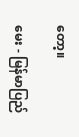တော့။

မေး - မြန်မာပြည်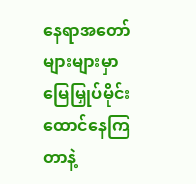နေရာအတော်များများမှာ မြေမြှုပ်မိုင်းထောင်နေကြတာနဲ့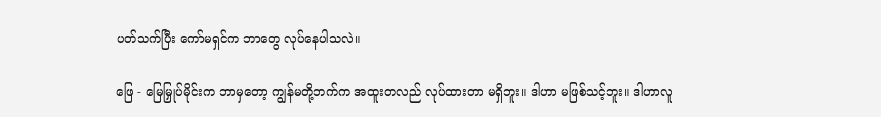ပတ်သက်ပြီး ကော်မရှင်က ဘာတွေ လုပ်နေပါသလဲ။

ဖြေ - မြေမြှုပ်မိုင်းက ဘာမှတော့ ကျွန်မတို့ဘက်က အထူးတလည် လုပ်ထားတာ မရှိဘူး။ ဒါဟာ မဖြစ်သင့်ဘူး။ ဒါဟာလူ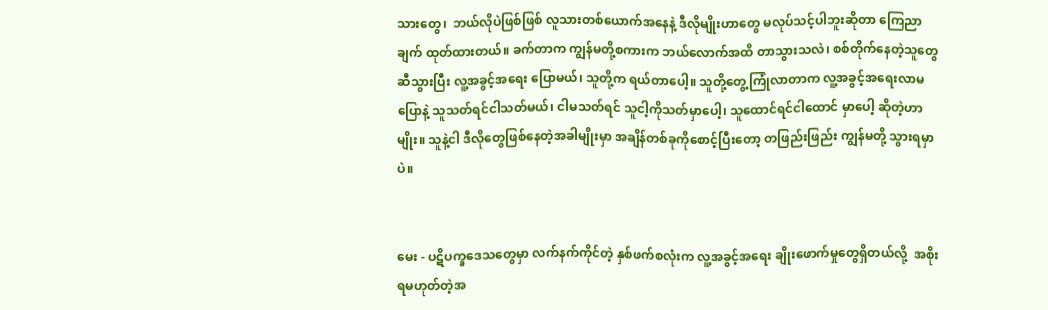သားတွေ၊  ဘယ်လိုပဲဖြစ်ဖြစ် လူသားတစ်ယောက်အနေနဲ့ ဒီလိုမျိုးဟာတွေ မလုပ်သင့်ပါဘူးဆိုတာ ကြေညာချက် ထုတ်ထားတယ်။ ခက်တာက ကျွန်မတို့စကားက ဘယ်လောက်အထိ တာသွားသလဲ၊ စစ်တိုက်နေတဲ့သူတွေဆီသွားပြီး လူ့အခွင့်အရေး ပြောမယ်၊ သူတို့က ရယ်တာပေါ့။ သူတို့တွေ့ကြုံလာတာက လူ့အခွင့်အရေးလာမပြောနဲ့ သူသတ်ရင်ငါသတ်မယ်၊ ငါမသတ်ရင် သူငါ့ကိုသတ်မှာပေါ့၊ သူထောင်ရင်ငါထောင် မှာပေါ့ ဆိုတဲ့ဟာမျိုး။ သူနဲ့ငါ ဒီလိုတွေဖြစ်နေတဲ့အခါမျိုးမှာ အချိန်တစ်ခုကိုစောင့်ပြီးတော့ တဖြည်းဖြည်း ကျွန်မတို့ သွားရမှာပဲ။


မေး - ပဋိပက္ခဒေသတွေမှာ လက်နက်ကိုင်တဲ့ နှစ်ဖက်စလုံးက လူ့အခွင့်အရေး ချိုးဖောက်မှုတွေရှိတယ်လို့  အစိုးရမဟုတ်တဲ့အ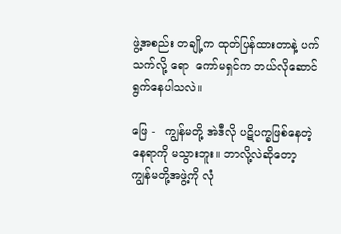ဖွဲ့အစည်း တချို့က ထုတ်ပြန်ထားတာနဲ့ ပက်သက်လို့ ရော  ကော်မရှင်က ဘယ်လိုဆောင်ရွက်နေပါသလဲ။

ဖြေ -   ကျွန်မတို့ အဲဒီလို ပဋိပက္ခဖြစ်နေတဲ့နေရာကို မသွားဘူး။ ဘာလို့လဲဆိုတော့ ကျွန်မတို့အဖွဲ့ကို လုံ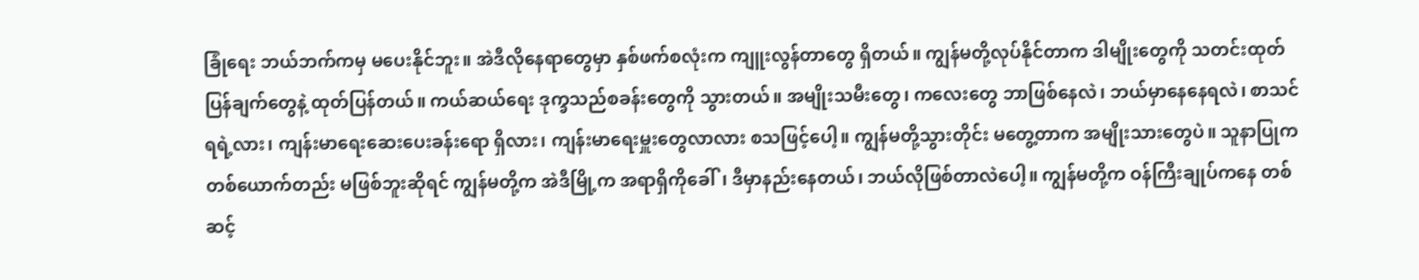ခြုံရေး ဘယ်ဘက်ကမှ မပေးနိုင်ဘူး။ အဲဒီလိုနေရာတွေမှာ နှစ်ဖက်စလုံးက ကျူးလွန်တာတွေ ရှိတယ်။ ကျွန်မတို့လုပ်နိုင်တာက ဒါမျိုးတွေကို သတင်းထုတ်ပြန်ချက်တွေနဲ့ ထုတ်ပြန်တယ်။ ကယ်ဆယ်ရေး ဒုက္ခသည်စခန်းတွေကို သွားတယ်။ အမျိုးသမီးတွေ၊ ကလေးတွေ ဘာဖြစ်နေလဲ၊ ဘယ်မှာနေနေရလဲ၊ စာသင်ရရဲ့လား၊ ကျန်းမာရေးဆေးပေးခန်းရော ရှိလား၊ ကျန်းမာရေးမှူးတွေလာလား စသဖြင့်ပေါ့။ ကျွန်မတို့သွားတိုင်း မတွေ့တာက အမျိုးသားတွေပဲ။ သူနာပြုက တစ်ယောက်တည်း မဖြစ်ဘူးဆိုရင် ကျွန်မတို့က အဲဒီမြို့က အရာရှိကိုခေါ်၊ ဒီမှာနည်းနေတယ်၊ ဘယ်လိုဖြစ်တာလဲပေါ့။ ကျွန်မတို့က ဝန်ကြီးချုပ်ကနေ တစ်ဆင့်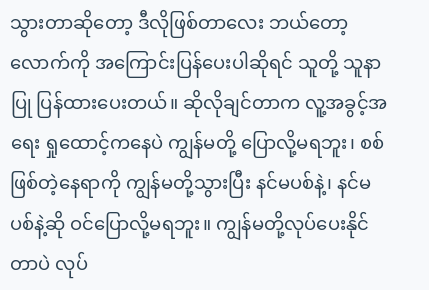သွားတာဆိုတော့ ဒီလိုဖြစ်တာလေး ဘယ်တော့လောက်ကို အကြောင်းပြန်ပေးပါဆိုရင် သူတို့ သူနာပြု ပြန်ထားပေးတယ်။ ဆိုလိုချင်တာက လူ့အခွင့်အရေး ရှုထောင့်ကနေပဲ ကျွန်မတို့ ပြောလို့မရဘူး၊ စစ်ဖြစ်တဲ့နေရာကို ကျွန်မတို့သွားပြီး နင်မပစ်နဲ့၊ နင်မပစ်နဲ့ဆို ဝင်ပြောလို့မရဘူး။ ကျွန်မတို့လုပ်ပေးနိုင်တာပဲ လုပ်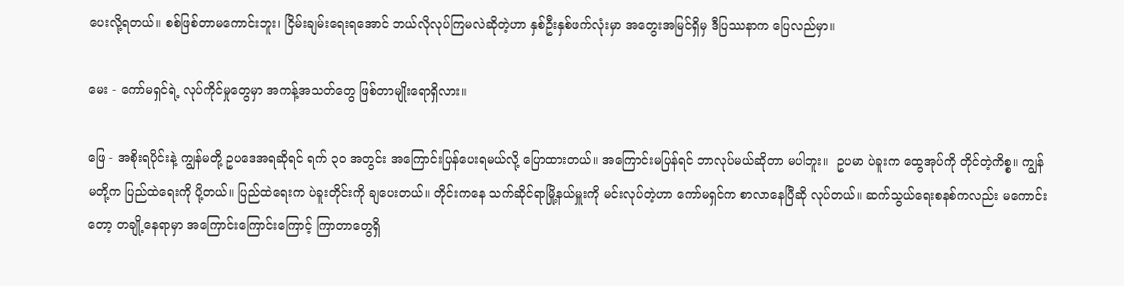ပေးလို့ရတယ်။ စစ်ဖြစ်တာမကောင်းဘူး၊ ငြိမ်းချမ်းရေးရအောင် ဘယ်လိုလုပ်ကြမလဲဆိုတဲ့ဟာ နှစ်ဦးနှစ်ဖက်လုံးမှာ အတွေးအမြင်ရှိမှ ဒီပြဿနာက ပြေလည်မှာ။

မေး - ကော်မရှင်ရဲ့ လုပ်ကိုင်မှုတွေမှာ အကန့်အသတ်တွေ ဖြစ်တာမျိုးရောရှိလား။

ဖြေ - အစိုးရပိုင်းနဲ့ ကျွန်မတို့ ဥပဒေအရဆိုရင် ရက် ၃ဝ အတွင်း အကြောင်းပြန်ပေးရမယ်လို့ ပြောထားတယ်။ အကြောင်းမပြန်ရင် ဘာလုပ်မယ်ဆိုတာ မပါဘူး။  ဥပမာ ပဲခူးက ထွေအုပ်ကို တိုင်တဲ့ကိစ္စ။ ကျွန်မတို့က ပြည်ထဲရေးကို ပို့တယ်။ ပြည်ထဲရေးက ပဲခူးတိုင်းကို ချပေးတယ်။ တိုင်းကနေ သက်ဆိုင်ရာမြို့နယ်မှူးကို မင်းလုပ်တဲ့ဟာ ကော်မရှင်က စာလာနေပြီဆို လုပ်တယ်။ ဆက်သွယ်ရေးစနစ်ကလည်း မကောင်းတော့ တချို့နေရာမှာ အကြောင်းကြောင်းကြောင့် ကြာတာတွေရှိ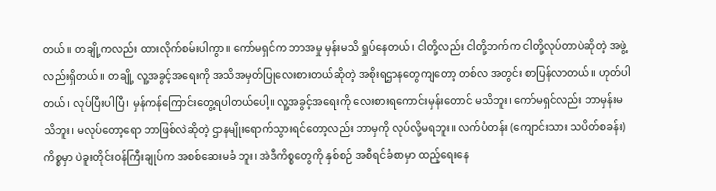တယ်။ တချို့ကလည်း ထားလိုက်စမ်းပါကွာ။ ကော်မရှင်က ဘာအမှု မှန်းမသိ ရှုပ်နေတယ်၊ ငါတို့လည်း ငါတို့ဘက်က ငါတို့လုပ်တာပဲဆိုတဲ့ အဖွဲ့လည်းရှိတယ်။ တချို့ လူ့အခွင့်အရေးကို အသိအမှတ်ပြုလေးစားတယ်ဆိုတဲ့ အစိုးရဌာနတွေကျတော့ တစ်လ အတွင်း စာပြန်လာတယ်။ ဟုတ်ပါတယ်၊ လုပ်ပြီးပါပြီ၊ မှန်ကန်ကြောင်းတွေ့ရပါတယ်ပေါ့။ လူ့အခွင့်အရေးကို လေးစားရကောင်းမှန်းတောင် မသိဘူး၊ ကော်မရှင်လည်း ဘာမှန်းမသိဘူး၊ မလုပ်တော့ရော ဘာဖြစ်လဲဆိုတဲ့ ဌာနမျိုးရောက်သွားရင်တော့လည်း ဘာမှကို လုပ်လို့မရဘူး။ လက်ပံတန်း (ကျောင်းသား သပိတ်စခန်း) ကိစ္စမှာ ပဲခူးတိုင်းဝန်ကြီးချုပ်က အစစ်ဆေးမခံ ဘူး၊ အဲဒီကိစ္စတွေကို နှစ်စဉ် အစီရင်ခံစာမှာ ထည့်ရေးနေ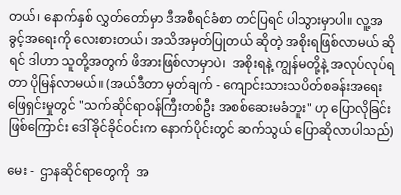တယ်၊ နောက်နှစ် လွှတ်တော်မှာ ဒီအစီရင်ခံစာ တင်ပြရင် ပါသွားမှာပါ။ လူ့အခွင့်အရေးကို လေးစားတယ်၊ အသိအမှတ်ပြုတယ် ဆိုတဲ့ အစိုးရဖြစ်လာမယ် ဆိုရင် ဒါဟာ သူတို့အတွက် ဖိအားဖြစ်လာမှာပဲ၊  အစိုးရနဲ့ ကျွန်မတို့နဲ့ အလုပ်လုပ်ရတာ ပိုမြန်လာမယ်။ (အယ်ဒီတာ မှတ်ချက် - ကျောင်းသားသပိတ်စခန်းအရေး ဖြေရှင်းမှုတွင် "သက်ဆိုင်ရာဝန်ကြီးတစ်ဦး အစစ်ဆေးမခံဘူး" ဟု ပြောလိုခြင်းဖြစ်ကြောင်း ဒေါ်ခိုင်ခိုင်ဝင်းက နောက်ပိုင်းတွင် ဆက်သွယ် ပြောဆိုလာပါသည်)

မေး -  ဌာနဆိုင်ရာတွေကို  အ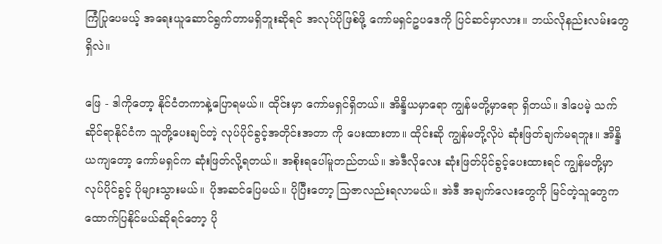ကြံပြုပေမယ့် အရေးယူဆောင်ရွက်တာမရှိဘူးဆိုရင် အလုပ်ပိုဖြစ်ဖို့ ကော်မရှင်ဥပဒေကို ပြင်ဆင်မှာလား။ ဘယ်လိုနည်းလမ်းတွေရှိလဲ။

ဖြေ - ဒါကိုတော့ နိုင်ငံတကာနဲ့ပြောရမယ်။ ထိုင်းမှာ ကော်မရှင်ရှိတယ်။ အိန္ဒိယမှာရော ကျွန်မတို့မှာရော ရှိတယ်။ ဒါပေမဲ့ သက်ဆိုင်ရာနိုင်ငံက သူတို့ပေးချင်တဲ့ လုပ်ပိုင်ခွင့်အတိုင်းအတာ ကို ပေးထားတာ။ ထိုင်းဆို ကျွန်မတို့လိုပဲ ဆုံးဖြတ်ချက်မရဘူး။ အိန္ဒိယကျတော့ ကော်မရှင်က ဆုံးဖြတ်လို့ရတယ်။ အစိုးရပေါ်မူတည်တယ်။ အဲဒီလိုလေး ဆုံးဖြတ်ပိုင်ခွင့်ပေးထားရင် ကျွန်မတို့မှာ လုပ်ပိုင်ခွင့် ပိုများသွားမယ်။ ပိုအဆင်ပြေမယ်။ ပိုပြီးတော့ သြဇာလည်းရလာမယ်။ အဲဒီ အချက်လေးတွေကို မြင်တဲ့သူတွေက ထောက်ပြနိုင်မယ်ဆိုရင်တော့ ပို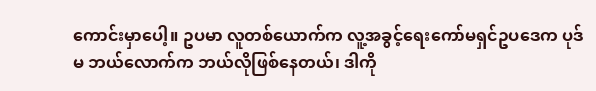ကောင်းမှာပေါ့။ ဥပမာ လူတစ်ယောက်က လူ့အခွင့်ရေးကော်မရှင်ဥပဒေက ပုဒ်မ ဘယ်လောက်က ဘယ်လိုဖြစ်နေတယ်၊ ဒါကို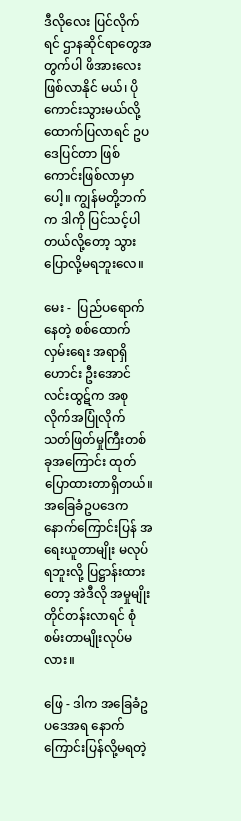ဒီလိုလေး ပြင်လိုက်ရင် ဌာနဆိုင်ရာတွေအတွက်ပါ ဖိအားလေး ဖြစ်လာနိုင် မယ်၊ ပိုကောင်းသွားမယ်လို့ ထောက်ပြလာရင် ဥပဒေပြင်တာ ဖြစ်ကောင်းဖြစ်လာမှာပေါ့။ ကျွန်မတို့ဘက်က ဒါကို ပြင်သင့်ပါတယ်လို့တော့ သွားပြောလို့မရဘူးလေ။

မေး -  ပြည်ပရောက်နေတဲ့ စစ်ထောက်လှမ်းရေး အရာရှိဟောင်း ဦးအောင်လင်းထွဋ်က အစုလိုက်အပြုံလိုက် သတ်ဖြတ်မှုကြီးတစ်ခုအကြောင်း ထုတ်ပြောထားတာရှိတယ်။  အခြေခံဥပဒေက နောက်ကြောင်းပြန် အရေးယူတာမျိုး မလုပ်ရဘူးလို့ ပြဋ္ဌာန်းထားတော့ အဲဒီလို အမှုမျိုး တိုင်တန်းလာရင် စုံစမ်းတာမျိုးလုပ်မလား။

ဖြေ - ဒါက အခြေခံဥပဒေအရ နောက်ကြောင်းပြန်လို့မရတဲ့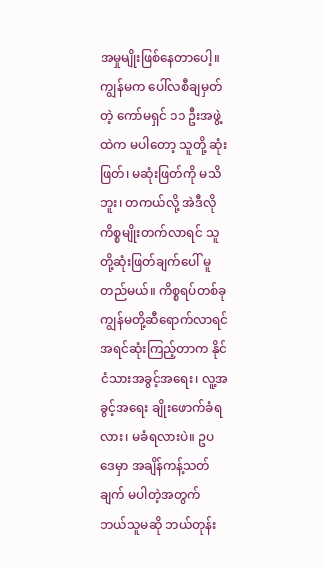အမှုမျိုးဖြစ်နေတာပေါ့။ ကျွန်မက ပေါ်လစီချမှတ်တဲ့ ကော်မရှင် ၁၁ ဦးအဖွဲ့ထဲက မပါတော့ သူတို့ ဆုံးဖြတ်၊ မဆုံးဖြတ်ကို မသိဘူး၊ တကယ်လို့ အဲဒီလိုကိစ္စမျိုးတက်လာရင် သူတို့ဆုံးဖြတ်ချက်ပေါ် မူတည်မယ်။ ကိစ္စရပ်တစ်ခု ကျွန်မတို့ဆီရောက်လာရင် အရင်ဆုံးကြည့်တာက နိုင်ငံသားအခွင့်အရေး၊ လူ့အခွင့်အရေး ချိုးဖောက်ခံရလား၊ မခံရလားပဲ။ ဥပဒေမှာ အချိန်ကန့်သတ်ချက် မပါတဲ့အတွက် ဘယ်သူမဆို ဘယ်တုန်း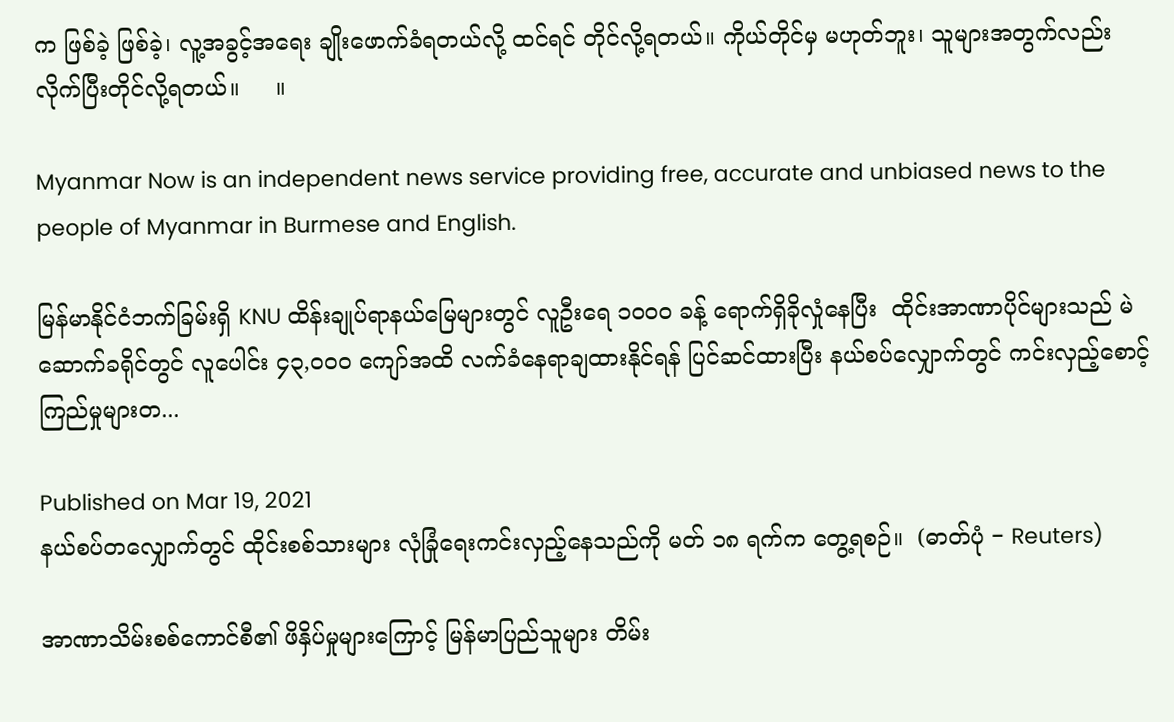က ဖြစ်ခဲ့ ဖြစ်ခဲ့၊ လူ့အခွင့်အရေး ချိုးဖောက်ခံရတယ်လို့ ထင်ရင် တိုင်လို့ရတယ်။ ကိုယ်တိုင်မှ မဟုတ်ဘူး၊ သူများအတွက်လည်း လိုက်ပြီးတိုင်လို့ရတယ်။     ။

Myanmar Now is an independent news service providing free, accurate and unbiased news to the people of Myanmar in Burmese and English.

မြန်မာနိုင်ငံဘက်ခြမ်းရှိ KNU ထိန်းချုပ်ရာနယ်မြေများတွင် လူဦးရေ ၁၀၀၀ ခန့် ရောက်ရှိခိုလှုံနေပြီး  ထိုင်းအာဏာပိုင်များသည် မဲဆောက်ခရိုင်တွင် လူပေါင်း ၄၃,၀၀၀ ကျော်အထိ လက်ခံနေရာချထားနိုင်ရန် ပြင်ဆင်ထားပြီး နယ်စပ်လျှောက်တွင် ကင်းလှည့်စောင့်ကြည်မှုများတ...

Published on Mar 19, 2021
နယ်စပ်တလျှောက်တွင် ထိုင်းစစ်သားများ လုံခြုံရေးကင်းလှည့်နေသည်ကို မတ် ၁၈ ရက်က တွေ့ရစဉ်။  (ဓာတ်ပုံ − Reuters)

အာဏာသိမ်းစစ်ကောင်စီ၏ ဖိနှိပ်မှုများကြောင့် မြန်မာပြည်သူများ တိမ်း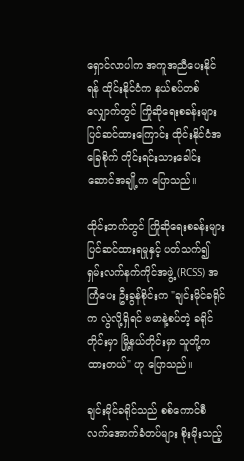ရှောင်လာပါက အကူအညီပေးနိုင်ရန် ထိုင်းနိုင်ငံက နယ်စပ်တစ်လျှောက်တွင် ကြိုဆိုရေးစခန်းများ ပြင်ဆင်ထားကြောင်း ထိုင်းနိုင်ငံအခြေစိုက် တိုင်းရင်းသားခေါင်းဆောင်အချို့က ပြောသည်။

ထိုင်းဘက်တွင် ကြိုဆိုရေးစခန်းများ ပြင်ဆင်ထားရမှုနှင့် ပတ်သက်၍ ရှမ်းလက်နက်ကိုင်အဖွဲ့ (RCSS) အကြံပေး ဦးခွန်စိုင်းက "ချင်းမိုင်ခရိုင်က လွဲလို့ရှိရင် ဗမာနဲ့စပ်တဲ့ ခရိုင်တိုင်းမှာ မြို့နယ်တိုင်းမှာ သူတို့က ထားတယ်" ဟု ပြောသည်။

ချင်းမိုင်ခရိုင်သည် စစ်ကောင်စီ လက်အောက်ခံတပ်များ စိုးမိုးသည့်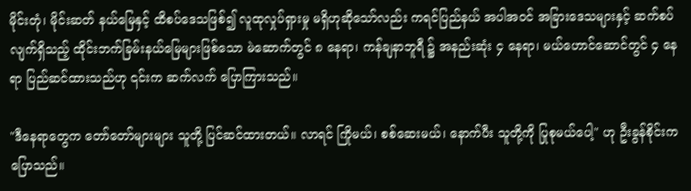မိုင်းတုံ၊ မိုင်းဆတ် နယ်မြေနှင့် ထိစပ်ဒေသဖြစ်၍ လူထုလှုပ်ရှားမှု မရှိဟုဆိုသော်လည်း ကရင်ပြည်နယ် အပါအဝင် အခြားဒေသများနှင့် ဆက်စပ်လျက်ရှိသည့် ထိုင်းဘက်ခြမ်းနယ်မြေများဖြစ်သော မဲ‌ဆောက်တွင် ၈ နေရာ၊ ကန်ချနာဘူရီ ၌ အနည်းဆုံး ၄ နေရာ၊ မယ်ဟောင်ဆောင်တွင် ၄ နေရာ ပြည်ဆင်ထားသည်ဟု ၎င်းက ဆက်လက် ပြောကြားသည်။

"ဒီနေရာတွေက တော်တော်များများ သူတို့ ပြင်ဆင်ထားတယ်။ လာရင် ကြိုမယ်၊ စစ်ဆေးမယ်၊ နောက်ပီး သူတို့ကို ပြုစုမယ်ပေါ့" ဟု ဦးခွန်စိုင်းက ပြောသည်။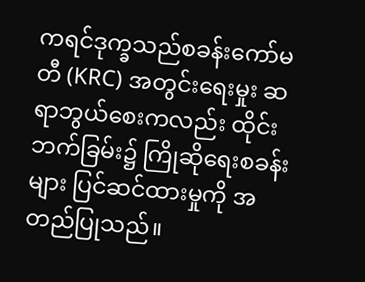ကရင်ဒုက္ခသည်စခန်းကော်မတီ (KRC) အတွင်းရေးမှုး ဆရာဘွယ်စေးကလည်း ထိုင်းဘက်ခြမ်း၌ ကြိုဆိုရေးစခန်းများ ပြင်ဆင်ထားမှုကို အတည်ပြုသည်။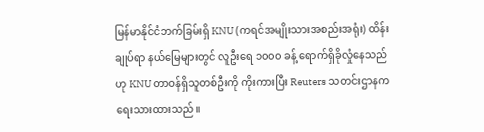မြန်မာနိုင်ငံဘက်ခြမ်းရှိ KNU (ကရင်အမျိုးသားအစည်းအရုံး) ထိန်းချုပ်ရာ နယ်မြေများတွင် လူဦးရေ ၁၀၀၀ ခန့် ရောက်ရှိခိုလှုံနေသည်ဟု KNU တာဝန်ရှိသူတစ်ဦးကို ကိုးကားပြီး Reuters သတင်းဌာနက ရေးသားထားသည်။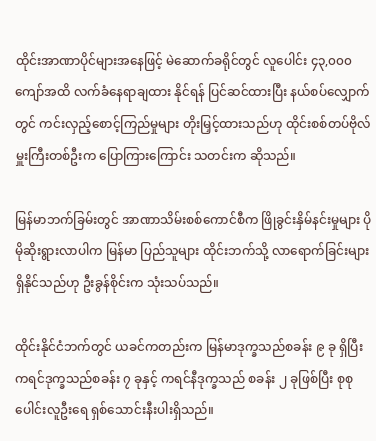ထိုင်းအာဏာပိုင်များအနေဖြင့် မဲဆောက်ခရိုင်တွင် လူပေါင်း ၄၃,၀၀၀ ကျော်အထိ လက်ခံနေရာချထား နိုင်ရန် ပြင်ဆင်ထားပြီး နယ်စပ်လျှောက်တွင် ကင်းလှည့်စောင့်ကြည်မှုများ တိုးမြှင့်ထားသည်ဟု ထိုင်းစစ်တပ်ဗိုလ်မှူးကြီးတစ်ဦးက ပြောကြားကြောင်း သတင်းက ဆိုသည်။

မြန်မာဘက်ခြမ်းတွင် အာဏာသိမ်းစစ်ကောင်စီက ဖြိုခွင်းနှိမ်နင်းမှုများ ပိုမိုဆိုးရွားလာပါက မြန်မာ ပြည်သူများ ထိုင်းဘက်သို့ လာရောက်ခြင်းများရှိနိုင်သည်ဟု ဦးခွန်စိုင်းက သုံးသပ်သည်။

ထိုင်းနိုင်ငံဘက်တွင် ယခင်ကတည်းက မြန်မာဒုက္ခသည်စခန်း ၉ ခု ရှိပြီး ကရင်ဒုက္ခသည်စခန်း ၇ ခုနှင့် ကရင်နီဒုက္ခသည် စခန်း ၂ ခုဖြစ်ပြီး စုစုပေါင်းလူဦးရေ ရှစ်သောင်းနီးပါးရှိသည်။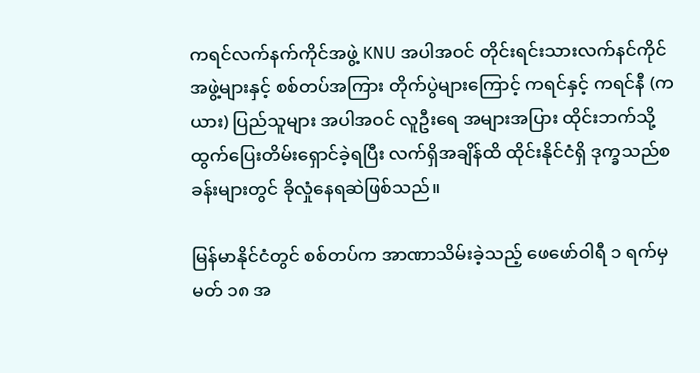ကရင်လက်နက်ကိုင်အဖွဲ့ KNU အပါအဝင် တိုင်းရင်းသားလက်နင်ကိုင် အဖွဲ့များနှင့် စစ်တပ်အကြား တိုက်ပွဲများကြောင့် ကရင်နှင့် ကရင်နီ (ကယား) ပြည်သူများ အပါအဝင် လူဦးရေ အများအပြား ထိုင်းဘက်သို့ ထွက်ပြေးတိမ်းရှောင်ခဲ့ရပြီး လက်ရှိအချိန်ထိ ထိုင်းနိုင်ငံရှိ ဒုက္ခသည်စခန်းများတွင် ခိုလှုံနေရဆဲဖြစ်သည်။

မြန်မာနိုင်ငံတွင် စစ်တပ်က အာဏာသိမ်းခဲ့သည့် ဖေဖော်ဝါရီ ၁ ရက်မှ မတ် ၁၈ အ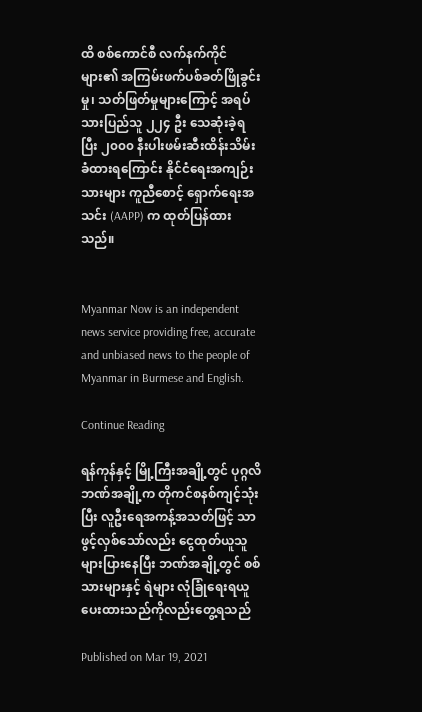ထိ စစ်ကောင်စီ လက်နက်ကိုင်များ၏ အကြမ်းဖက်ပစ်ခတ်ဖြိုခွင်းမှု၊ သတ်ဖြတ်မှုများကြောင့် အရပ်သားပြည်သူ ၂၂၄ ဦး သေဆုံးခဲ့ရပြီး ၂၀၀၀ နီးပါးဖမ်းဆီးထိန်းသိမ်းခံထားရကြောင်း နိုင်ငံရေးအကျဉ်းသားများ ကူညီစောင့် ရှောက်ရေးအသင်း (AAPP) က ထုတ်ပြန်ထားသည်။


Myanmar Now is an independent news service providing free, accurate and unbiased news to the people of Myanmar in Burmese and English.

Continue Reading

ရန်ကုန်နှင့် မြို့ကြီးအချို့တွင် ပုဂ္ဂလိဘဏ်အချို့က တိုကင်စနစ်ကျင့်သုံးပြီး လူဦးရေအကန့်အသတ်ဖြင့် သာဖွင့်လှစ်သော်လည်း ငွေထုတ်ယူသူ များပြားနေပြီး ဘဏ်အချို့တွင် စစ်သားများနှင့် ရဲများ လုံခြုံရေးရယူပေးထားသည်ကိုလည်းတွေ့ရသည်

Published on Mar 19, 2021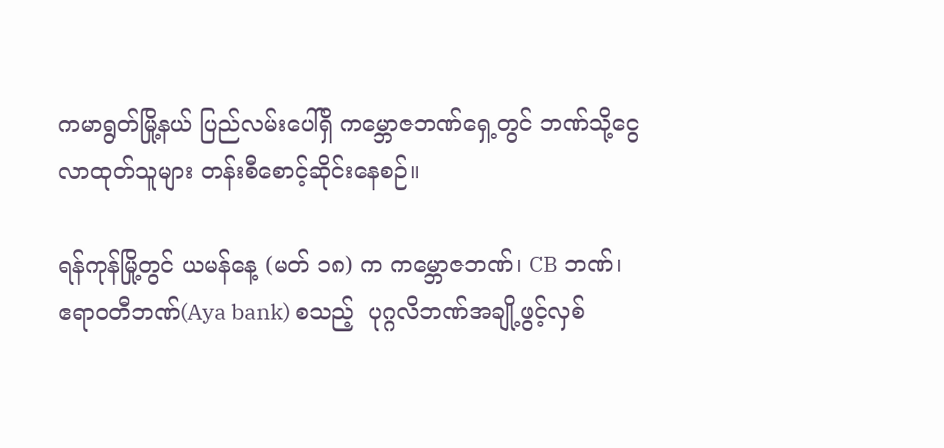ကမာရွတ်မြို့နယ် ပြည်လမ်းပေါ်ရှိ ကမ္ဘောဇဘဏ်ရှေ့တွင် ဘဏ်သို့ငွေလာထုတ်သူများ တန်းစီစောင့်ဆိုင်းနေစဉ်။

ရန်ကုန်မြို့တွင် ယမန်နေ့ (မတ် ၁၈) က ကမ္ဘောဇဘဏ်၊ CB ဘဏ်၊ ဧရာဝတီဘဏ်(Aya bank) စသည့်  ပုဂ္ဂလိဘဏ်အချို့ဖွင့်လှစ်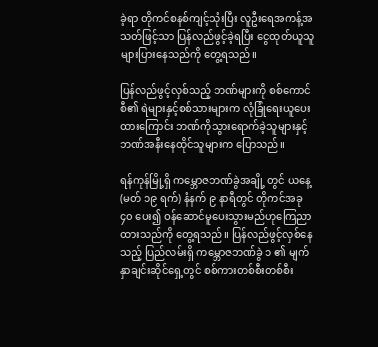ခဲ့ရာ တိုကင်စနစ်ကျင့်သုံးပြီး လူဦးရေအကန့်အသတ်ဖြင့်သာ ပြန်လည်ဖွင့်ခဲ့ရပြီး ငွေထုတ်ယူသူ များပြားနေသည်ကို တွေ့ရသည်။

ပြန်လည်ဖွင့်လှစ်သည့် ဘဏ်များကို စစ်ကောင်စီ၏ ရဲများနှင့်စစ်သားများက လုံခြုံရေးယူပေးထားကြောင်း ဘဏ်ကိုသွားရောက်ခဲ့သူများနှင့် ဘဏ်အနီးနေထိုင်သူများက ပြောသည်။

ရန်ကုန်မြို့ရှိ ကမ္ဘောဇဘဏ်ခွဲအချို့ တွင် ယနေ့ (မတ် ၁၉ ရက်) နံနက် ၉ နာရီတွင် တိုကင်အခု ၄၀ ပေး၍ ဝန်ဆောင်မူပေးသွားမည်ဟုကြေညာထားသည်ကို တွေ့ရသည်။ ပြန်လည်ဖွင့်လှစ်နေသည့် ပြည်လမ်းရှိ ကမ္ဘောဇဘဏ်ခွဲ ၁ ၏ မျက်နှာချင်းဆိုင်ရှေ့တွင် စစ်ကားတစ်စီးတစ်စီး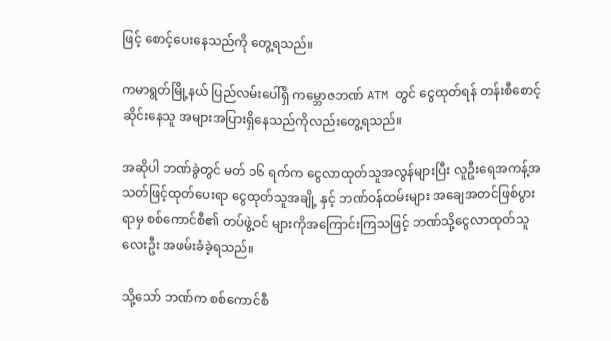ဖြင့် စောင့်ပေးနေသည်ကို တွေ့ရသည်။

ကမာရွတ်မြို့နယ် ပြည်လမ်းပေါ်ရှိ ကမ္ဘောဇဘဏ် ATM တွင် ငွေထုတ်ရန် တန်းစီစောင့်ဆိုင်းနေသူ အများအပြားရှိနေသည်ကိုလည်းတွေ့ရသည်။

အဆိုပါ ဘဏ်ခွဲတွင် မတ် ၁၆ ရက်က ငွေလာထုတ်သူအလွန်များပြီး လူဦးရေအကန့်အသတ်ဖြင့်ထုတ်ပေးရာ ငွေထုတ်သူအချို့ နှင့် ဘဏ်ဝန်ထမ်းများ အချေအတင်ဖြစ်ပွားရာမှ စစ်ကောင်စီ၏ တပ်ဖွဲ့ဝင် များကိုအကြောင်းကြသဖြင့် ဘဏ်သို့ငွေလာထုတ်သူလေးဦး အဖမ်းခံခဲ့ရသည်။

သို့သော် ဘဏ်က စစ်ကောင်စီ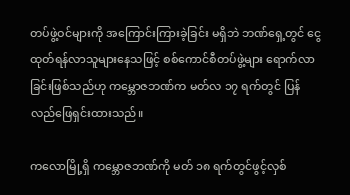တပ်ဖွဲ့ဝင်များကို အကြောင်းကြားခဲ့ခြင်း မရှိဘဲ ဘဏ်ရှေ့တွင် ငွေထုတ်ရန်လာသူများနေသဖြင့် စစ်ကောင်စီတပ်ဖွဲ့များ ရောက်လာခြင်းဖြစ်သည်ဟု ကမ္ဘောဇဘဏ်က မတ်လ ၁၇ ရက်တွင် ပြန်လည်ဖြေရှင်းထားသည်။

ကလောမြို့ရှိ ကမ္ဘောဇဘဏ်ကို မတ် ၁၈ ရက်တွင်ဖွင့်လှစ်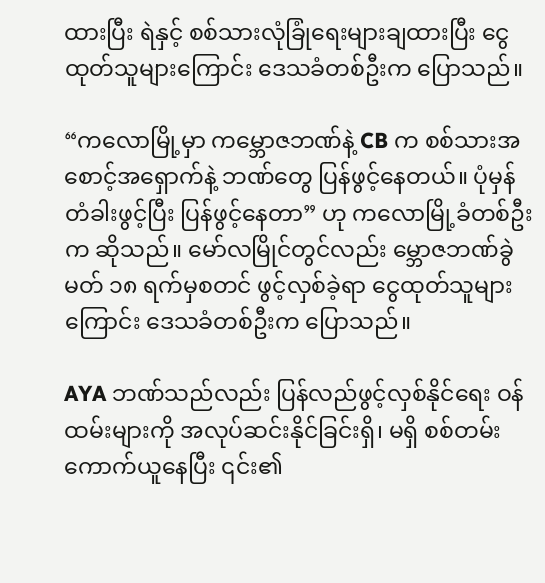ထားပြီး ရဲနှင့် စစ်သားလုံခြုံရေးများချထားပြီး ငွေထုတ်သူများကြောင်း ဒေသခံတစ်ဦးက ပြောသည်။

“ကလောမြို့မှာ ကမ္ဘောဇဘဏ်နဲ့ CB က စစ်သားအစောင့်အရှောက်နဲ့ ဘဏ်တွေ ပြန်ဖွင့်နေတယ်။ ပုံမှန်တံခါးဖွင့်ပြီး ပြန်ဖွင့်နေတာ” ဟု ကလောမြို့ခံတစ်ဦးက ဆိုသည်။ မော်လမြိုင်တွင်လည်း မ္ဘောဇဘဏ်ခွဲ မတ် ၁၈ ရက်မှစတင် ဖွင့်လှစ်ခဲ့ရာ ငွေထုတ်သူများကြောင်း ဒေသခံတစ်ဦးက ပြောသည်။

AYA ဘဏ်သည်လည်း ပြန်လည်ဖွင့်လှစ်နိုင်ရေး ဝန်ထမ်းများကို အလုပ်ဆင်းနိုင်ခြင်းရှိ၊ မရှိ စစ်တမ်းကောက်ယူနေပြီး ၎င်း၏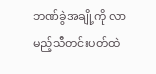ဘဏ်ခွဲအချို့ကို လာမည့်သီတင်းပတ်ထဲ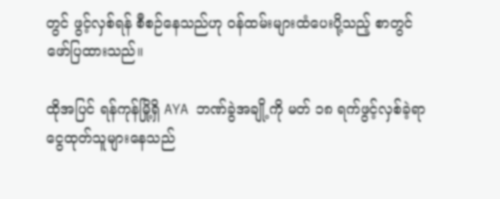တွင် ဖွင့်လှစ်ရန် စီစဉ်နေသည်ဟု ဝန်ထမ်းများထံပေးပို့သည့် စာတွင်ဖော်ပြထားသည်။

ထိုအပြင် ရန်ကုန်မြို့ရှိ AYA ဘဏ်ခွဲအချို့ကို မတ် ၁၈ ရက်ဖွင့်လှစ်ခဲ့ရာ ငွေထုတ်သူများနေသည်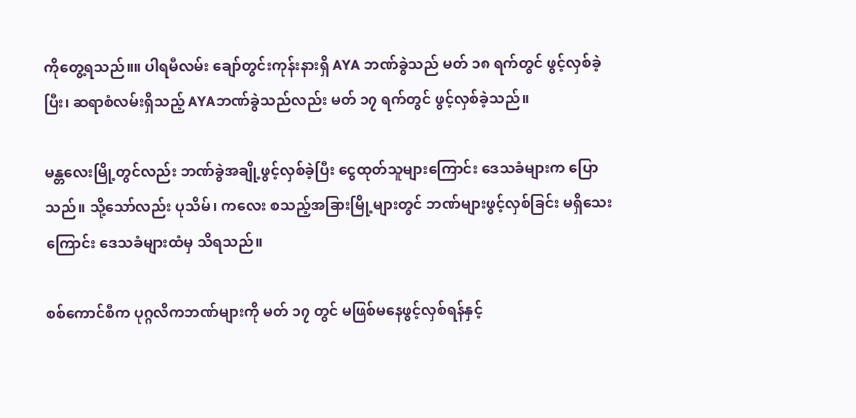ကိုတွေ့ရသည်။။ ပါရမီလမ်း ချော်တွင်းကုန်းနားရှိ AYA ဘဏ်ခွဲသည် မတ် ၁၈ ရက်တွင် ဖွင့်လှစ်ခဲ့ပြီး၊ ဆရာစံလမ်းရှိသည့် AYAဘဏ်ခွဲသည်လည်း မတ် ၁၇ ရက်တွင် ဖွင့်လှစ်ခဲ့သည်။

မန္တလေးမြို့တွင်လည်း ဘဏ်ခွဲအချို့ဖွင့်လှစ်ခဲ့ပြီး ငွေထုတ်သူများကြောင်း ဒေသခံများက ပြောသည်။ သို့သော်လည်း ပုသိမ်၊ ကလေး စသည့်အခြားမြို့များတွင် ဘဏ်များဖွင့်လှစ်ခြင်း မရှိသေးကြောင်း ဒေသခံများထံမှ သိရသည်။

စစ်ကောင်စီက ပုဂ္ဂလိကဘဏ်များကို မတ် ၁၇ တွင် မဖြစ်မနေဖွင့်လှစ်ရန်နှင့်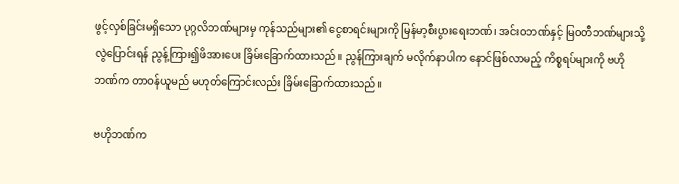ဖွင့်လှစ်ခြင်းမရှိသော ပုဂ္ဂလိဘဏ်များမှ ကုန်သည်များ၏ ငွေစာရင်းများကို မြန်မာ့စီးပွားရေးဘဏ်၊ အင်းဝဘဏ်နှင့် မြဝတီဘဏ်များသို့ လွဲပြောင်းရန် ညွန့်ကြား၍ဖိအားပေး ခြိမ်းခြောက်ထားသည်။ ညွန်ကြားချက် မလိုက်နာပါက နောင်ဖြစ်လာမည့် ကိစ္စရပ်များကို ဗဟိုဘဏ်က တာဝန်ယူမည် မဟုတ်ကြောင်းလည်း ခြိမ်းခြောက်ထားသည်။

ဗဟိုဘဏ်က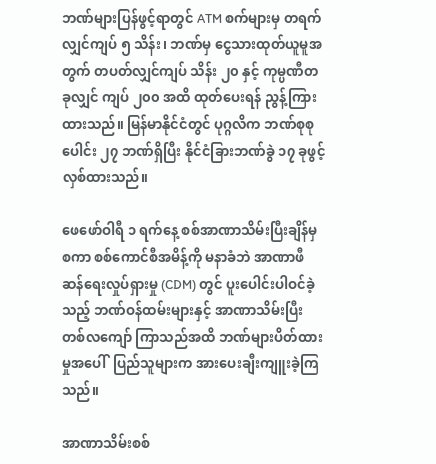ဘဏ်များပြန်ဖွင့်ရာတွင် ATM စက်များမှ တရက်လျှင်ကျပ် ၅ သိန်း၊ ဘဏ်မှ ငွေသားထုတ်ယူမူအတွက် တပတ်လျှင်ကျပ် သိန်း ၂၀ နှင့် ကုမ္ပဏီတခုလျှင် ကျပ် ၂၀၀ အထိ ထုတ်ပေးရန် ညွန့်ကြားထားသည်။ မြန်မာနိုင်ငံတွင် ပုဂ္ဂလိက ဘဏ်စုစုပေါင်း ၂၇ ဘဏ်ရှိပြီး နိုင်ငံခြားဘဏ်ခွဲ ၁၇ ခုဖွင့်လှစ်ထားသည်။

ဖေဖော်ဝါရီ ၁ ရက်နေ့ စစ်အာဏာသိမ်းပြီးချိန်မှစကာ စစ်ကောင်စီအမိန့်ကို မနာခံဘဲ အာဏာဖီဆန်ရေးလှုပ်ရှားမှု (CDM) တွင် ပူးပေါင်းပါဝင်ခဲ့သည့် ဘဏ်ဝန်ထမ်းများနှင့် အာဏာသိမ်းပြီး တစ်လကျော် ကြာသည်အထိ ဘဏ်များပိတ်ထားမှုအပေါ်  ပြည်သူများက အားပေးချီးကျူးခဲ့ကြသည်။

အာဏာသိမ်းစစ်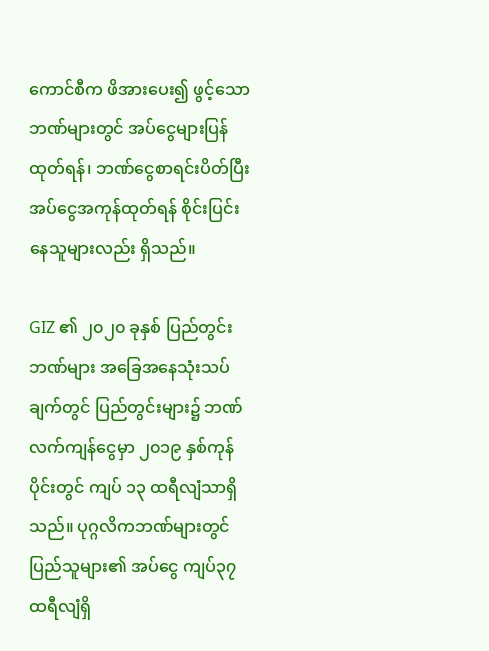ကောင်စီက ဖိအားပေး၍ ဖွင့်သောဘဏ်များတွင် အပ်ငွေများပြန်ထုတ်ရန်၊ ဘဏ်ငွေစာရင်းပိတ်ပြီး အပ်ငွေအကုန်ထုတ်ရန် စိုင်းပြင်းနေသူများလည်း ရှိသည်။

GIZ ၏ ၂၀၂၀ ခုနှစ် ပြည်တွင်းဘဏ်များ အခြေအနေသုံးသပ်ချက်တွင် ပြည်တွင်းများ၌ ဘဏ်လက်ကျန်ငွေမှာ ၂၀၁၉ နှစ်ကုန်ပိုင်းတွင် ကျပ် ၁၃ ထရီလျံသာရှိသည်။ ပုဂ္ဂလိကဘဏ်များတွင် ပြည်သူများ၏ အပ်ငွေ ကျပ်၃၇ ထရီလျံရှိ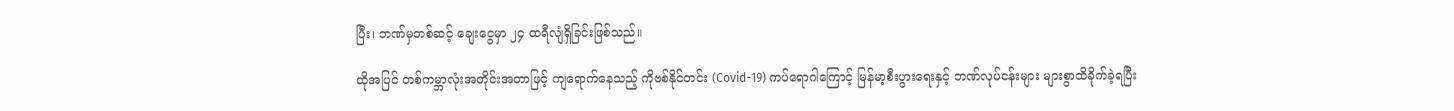ပြီး၊ ဘဏ်မှတစ်ဆင့် ချေးငွေမှာ ၂၄ ထရီလျံရှိခြင်းဖြစ်သည်။

ထိုအပြင် တစ်ကမ္ဘာလုံးအတိုင်းအတာဖြင့် ကျရောက်နေသည့် ကိုဗစ်နိုင်တင်း (Covid-19) ကပ်ရောဂါကြောင့် မြန်မာ့စီးပွားရေးနှင့် ဘဏ်လုပ်ငန်းများ များစွာထိခိုက်ခဲ့ရပြီး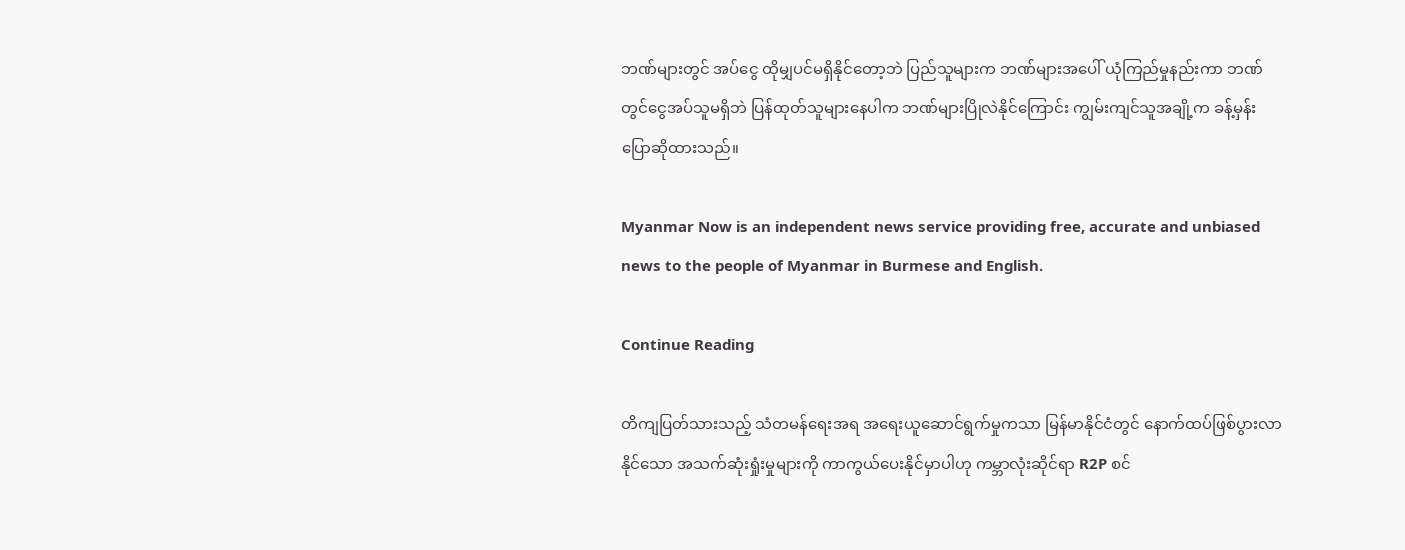ဘဏ်များတွင် အပ်ငွေ ထိုမျှပင်မရှိနိုင်တော့ဘဲ ပြည်သူများက ဘဏ်များအပေါ် ယုံကြည်မှုနည်းကာ ဘဏ်တွင်ငွေအပ်သူမရှိဘဲ ပြန်ထုတ်သူများနေပါက ဘဏ်များပြိုလဲနိုင်ကြောင်း ကျွမ်းကျင်သူအချို့က ခန့်မှန်းပြောဆိုထားသည်။

Myanmar Now is an independent news service providing free, accurate and unbiased news to the people of Myanmar in Burmese and English.

Continue Reading

တိကျပြတ်သားသည့် သံတမန်ရေးအရ အရေးယူဆောင်ရွက်မှုကသာ မြန်မာနိုင်ငံတွင် နောက်ထပ်ဖြစ်ပွားလာနိုင်သော အသက်ဆုံးရှုံးမှုများကို ကာကွယ်ပေးနိုင်မှာပါဟု ကမ္ဘာလုံးဆိုင်ရာ R2P စင်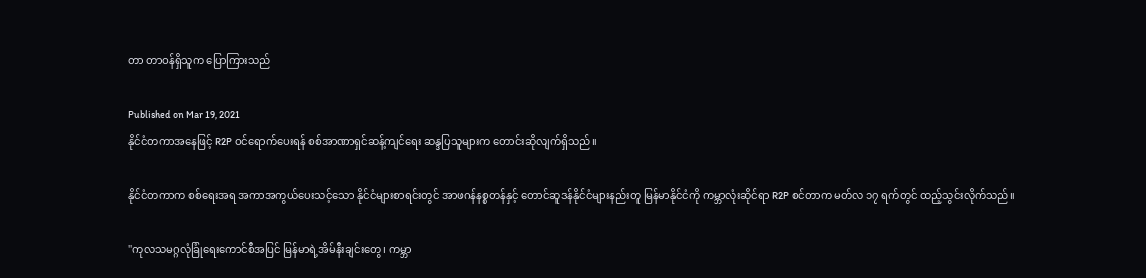တာ တာဝန်ရှိသူက ပြောကြားသည်

Published on Mar 19, 2021
နိုင်ငံတကာအနေဖြင့် R2P ဝင်ရောက်ပေးရန် စစ်အာဏာရှင်ဆန့်ကျင်ရေး ဆန္ဒပြသူများက တောင်းဆိုလျက်ရှိသည်။

နိုင်ငံတကာက စစ်ရေးအရ အကာအကွယ်ပေးသင့်သော နိုင်ငံများစာရင်းတွင် အာဖဂန်နစ္စတန်နှင့် တောင်ဆူဒန်နိုင်ငံများနည်းတူ မြန်မာနိုင်ငံကို ကမ္ဘာလုံးဆိုင်ရာ R2P စင်တာက မတ်လ ၁၇ ရက်တွင် ထည့်သွင်းလိုက်သည်။

''ကုလသမဂ္ဂလုံခြုံရေးကောင်စီအပြင် မြန်မာရဲ့အိမ်နီးချင်းတွေ၊ ကမ္ဘာ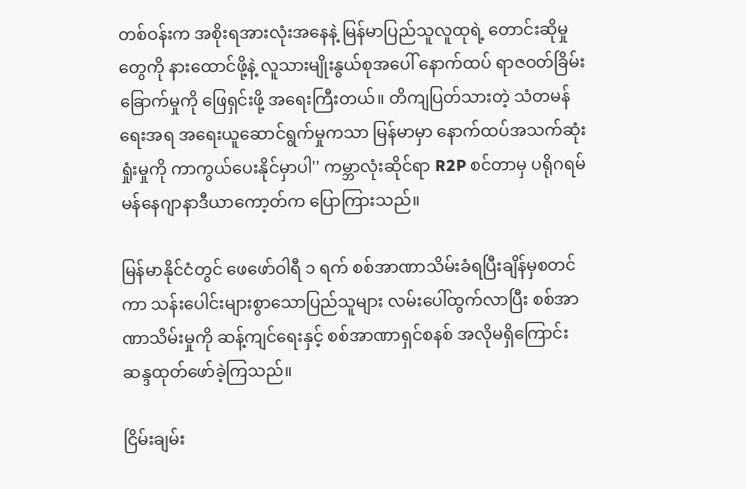တစ်ဝန်းက အစိုးရအားလုံးအနေနဲ့ မြန်မာပြည်သူလူထုရဲ့ တောင်းဆိုမှုတွေကို နားထောင်ဖို့နဲ့ လူသားမျိုးနွယ်စုအပေါ် နောက်ထပ် ရာဇဝတ်ခြိမ်းခြောက်မှုကို ဖြေရှင်းဖို့ အရေးကြီးတယ်။ တိကျပြတ်သားတဲ့ သံတမန်ရေးအရ အရေးယူဆောင်ရွက်မှုကသာ မြန်မာမှာ နောက်ထပ်အသက်ဆုံးရှုံးမှုကို ကာကွယ်ပေးနိုင်မှာပါ'' ကမ္ဘာလုံးဆိုင်ရာ R2P စင်တာမှ ပရိုဂရမ်မန်နေဂျာနာဒီယာကော့တ်က ပြောကြားသည်။

မြန်မာနိုင်ငံတွင် ဖေဖော်ဝါရီ ၁ ရက် စစ်အာဏာသိမ်းခံရပြီးချိန်မှစတင်ကာ သန်းပေါင်းများစွာသောပြည်သူများ လမ်းပေါ်ထွက်လာပြီး စစ်အာဏာသိမ်းမှုကို ဆန့်ကျင်ရေးနှင့် စစ်အာဏာရှင်စနစ် အလိုမရှိကြောင်း ဆန္ဒထုတ်ဖော်ခဲ့ကြသည်။

ငြိမ်းချမ်း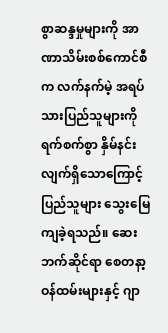စွာဆန္ဒမှုများကို အာဏာသိမ်းစစ်ကောင်စီက လက်နက်မဲ့ အရပ်သားပြည်သူများကို ရက်စက်စွာ နှိမ်နင်းလျက်ရှိသောကြောင့် ပြည်သူများ သွေးမြေကျခဲ့ရသည်။ ဆေးဘက်ဆိုင်ရာ စေတနာ့ဝန်ထမ်းများနှင့် ဂျာ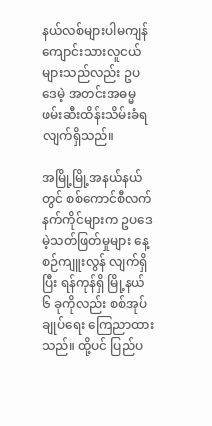နယ်လစ်များပါမကျန် ကျောင်းသားလူငယ်များသည်လည်း ဥပဒေမဲ့ အတင်းအဓမ္မဖမ်းဆီးထိန်းသိမ်းခံရလျက်ရှိသည်။

အမြို့မြို့အနယ်နယ်တွင် စစ်ကောင်စီလက်နက်ကိုင်များက ဥပဒေမဲ့သတ်ဖြတ်မှုများ နေ့စဉ်ကျူးလွန် လျက်ရှိပြီး ရန်ကုန်ရှိ မြို့နယ် ၆ ခုကိုလည်း စစ်အုပ်ချုပ်ရေး ကြေညာထားသည်။ ထို့ပင် ပြည်ပ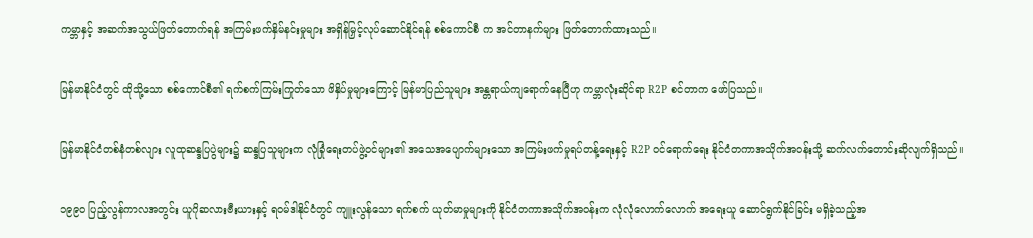ကမ္ဘာနှင့် အဆက်အသွယ်ဖြတ်တောက်ရန် အကြမ်းဖက်နှိမ်နင်းမှုများ အရှိန်မြှင့်လုပ်ဆောင်နိုင်ရန် စစ်ကောင်စီ က အင်တာနက်များ ဖြတ်တောက်ထားသည်။

မြန်မာနိုင်ငံတွင် ထိုသို့သော စစ်ကောင်စီ၏ ရက်စက်ကြမ်းကြုတ်သော ဖိနှိပ်မှုများကြောင့် မြန်မာပြည်သူများ အန္တရာယ်ကျရောက်နေပြီဟု ကမ္ဘာလုံးဆိုင်ရာ R2P စင်တာက ဖော်ပြသည်။

မြန်မာနိုင်ငံတစ်နံတစ်လျား လူထုဆန္ဒပြပွဲများ၌ ဆန္ဒပြသူများက လုံခြုံရေးတပ်ဖွဲ့ဝင်များ၏ အသေအပျောက်များသော အကြမ်းဖက်မှုရပ်တန့်ရေးနှင့် R2P ဝင်ရောက်ရေး နိုင်ငံတကာအသိုက်အဝန်းသို့ ဆက်လက်တောင်းဆိုလျက်ရှိသည်။

၁၉၉၀ ပြည့်လွန်ကာလအတွင်း ယူဂိုဆလားဗီးယားနှင့် ရဝမ်ဒါနိုင်ငံတွင် ကျူးလွန်သော ရက်စက် ယုတ်မာမှုများကို နိုင်ငံတကာအသိုက်အဝန်းက လုံလုံလောက်လောက် အရေးယူ ဆောင်ရွက်နိုင်ခြင်း မရှိခဲ့သည့်အ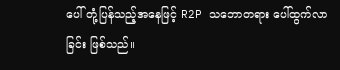ပေါ် တုံ့ပြန်သည့်အနေဖြင့် R2P သဘောတရား ပေါ်ထွက်လာခြင်း ဖြစ်သည်။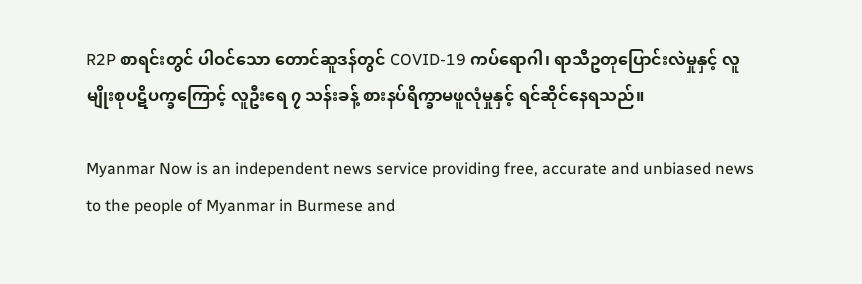R2P စာရင်းတွင် ပါဝင်သော တောင်ဆူဒန်တွင် COVID-19 ကပ်ရောဂါ၊ ရာသီဥတုပြောင်းလဲမှုနှင့် လူမျိုးစုပဋိပက္ခကြောင့် လူဦးရေ ၇ သန်းခန့် စားနပ်ရိက္ခာမဖူလုံမှုနှင့် ရင်ဆိုင်နေရသည်။

Myanmar Now is an independent news service providing free, accurate and unbiased news to the people of Myanmar in Burmese and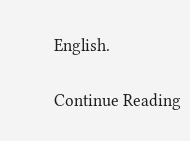English.

Continue Reading